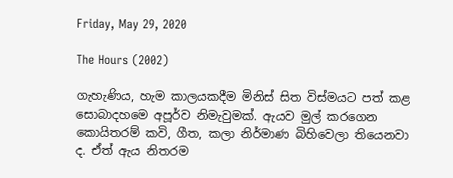Friday, May 29, 2020

The Hours (2002)

ගැහැණිය, හැම කාලයකදීම මිනිස් සිත විස්මයට පත් කළ සොබාදහමෙ අපූර්ව නිමැවුමක්. ඇයව මුල් කරගෙන කොයිතරම් කවි, ගීත, කලා නිර්මාණ බිහිවෙලා තියෙනවා ද. ඒත් ඇය නිතරම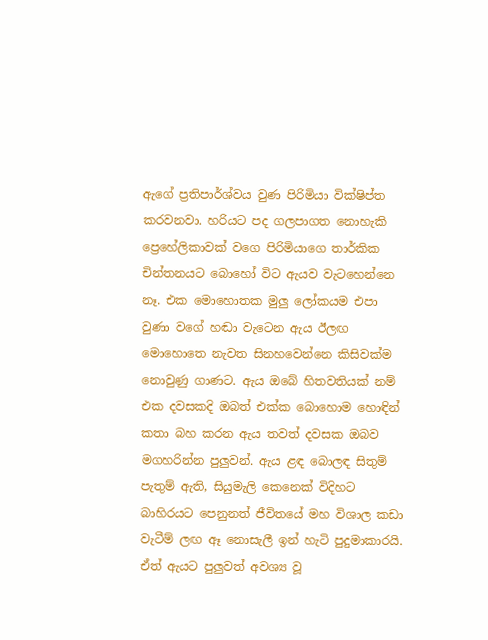ඇගේ ප්‍රතිපාර්ශ්වය වුණ පිරිමියා වික්ෂිප්ත කරවනවා. හරියට පද ගලපාගත නොහැකි ප්‍රෙහේලිකාවක් වගෙ පිරිමියාගෙ තාර්කික චින්තනයට බොහෝ විට ඇයව වැටහෙන්නෙ නෑ. එක මොහොතක මුලු ලෝකයම එපා වුණා වගේ හඬා වැටෙන ඇය ඊලඟ මොහොතෙ නැවත සිනහවෙන්නෙ කිසිවක්ම නොවුණු ගාණට. ඇය ඔබේ හිතවතියක් නම් එක දවසකදි ඔබත් එක්ක බොහොම හොඳින් කතා බහ කරන ඇය තවත් දවසක ඔබව මගහරින්න පුලුවන්. ඇය ළඳ බොලඳ සිතුම් පැතුම් ඇති, සියුමැලි කෙනෙක් විදිහට බාහිරයට පෙනුනත් ජීවිතයේ මහ විශාල කඩා වැටීම් ලඟ ඈ නොසැලී ඉන් හැටි පුදුමාකාරයි. ඒත් ඇයට පුලුවත් අවශ්‍ය වූ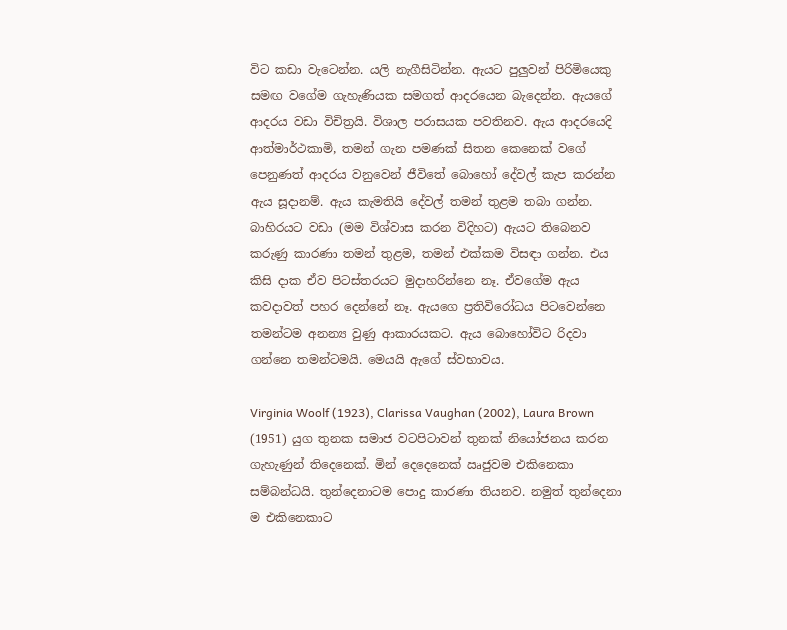විට කඩා වැටෙන්න. යලි නැගීසිටින්න. ඇයට පුලුවන් පිරිමියෙකු සමඟ වගේම ගැහැණියක සමගත් ආදරයෙන බැදෙන්න. ඇයගේ ආදරය වඩා විචිත්‍රයි. විශාල පරාසයක පවතිනව. ඇය ආදරයෙදි ආත්මාර්ථකාමි, තමන් ගැන පමණක් සිතන කෙනෙක් වගේ පෙනුණත් ආදරය වනුවෙන් ජීවිතේ බොහෝ දේවල් කැප කරන්න ඇය සූදානම්. ඇය කැමතියි දේවල් තමන් තුළම තබා ගන්න. බාහිරයට වඩා (මම විශ්වාස කරන විදිහට) ඇයට තිබෙනව කරුණු කාරණා තමන් තුළම, තමන් එක්කම විසඳා ගන්න. එය කිසි දාක ඒව පිටස්තරයට මුදාහරින්නෙ නෑ. ඒවගේම ඇය කවදාවත් පහර දෙන්නේ නෑ. ඇයගෙ ප්‍රතිවිරෝධය පිටවෙන්නෙ තමන්ටම අනන්‍ය වුණු ආකාරයකට. ඇය බොහෝවිට රිදවා ගන්නෙ තමන්ටමයි. මෙයයි ඇගේ ස්වභාවය.

Virginia Woolf (1923), Clarissa Vaughan (2002), Laura Brown (1951) යුග තුනක සමාජ වටපිටාවන් තුනක් නියෝජනය කරන ගැහැණුන් තිදෙනෙක්. මින් දෙදෙනෙක් ඍජුවම එකිනෙකා සම්බන්ධයි. තුන්දෙනාටම පොදු කාරණා තියනව. නමුත් තුන්දෙනා ම එකිනෙකාට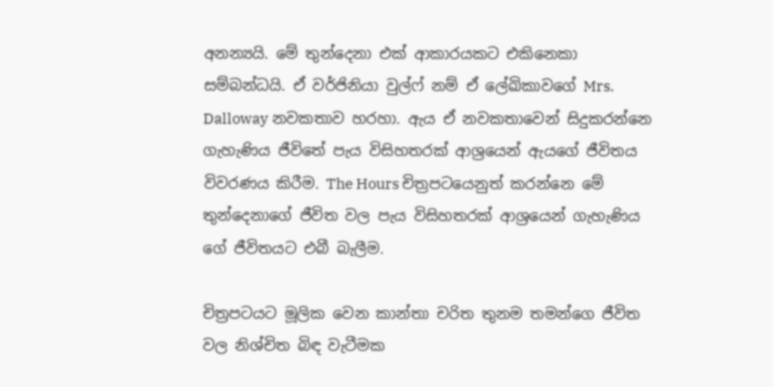අනන්‍යයි. මේ තුන්දෙනා එක් ආකාරයකට එකිනෙකා සම්බන්ධයි. ඒ වර්ජිනියා වුල්ෆ් නම් ඒ ලේඛිකාවගේ Mrs. Dalloway නවකතාව හරහා. ඇය ඒ නවකතාවෙන් සිදුකරන්නෙ ගැහැණිය ජීවිතේ පැය විසිහතරක් ආශ්‍රයෙන් ඇයගේ ජීවිතය විවරණය කිරීම. The Hours චිත්‍රපටයෙනුත් කරන්නෙ මේ තුන්දෙනාගේ ජීවිත වල පැය විසිහතරක් ආශ්‍රයෙන් ගැහැණිය ගේ ජීවිතයට එබී බැලීම.

චිත්‍රපටයට මූලික වෙන කාන්තා චරිත තුනම තමන්ගෙ ජීවිත වල නිශ්චිත බිඳ වැටීමක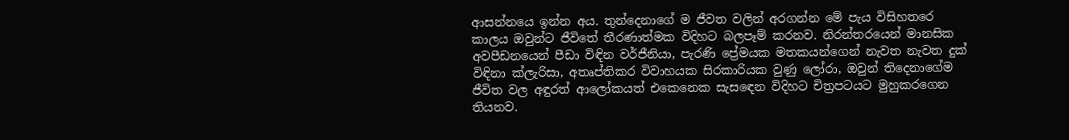ආසන්නයෙ ඉන්න අය. තුන්දෙනාගේ ම ජීවත වලින් අරගන්න මේ පැය විසිහතරෙ කාලය ඔවුන්ට ජීවිතේ තීරණාත්මක විදිහට බලපෑම් කරනව. නිරන්තරයෙන් මානසික අවපීඩනයෙන් පීඩා විඳින වර්ජීනියා, පැරණි ප්‍රේමයක මතකයන්ගෙන් නැවත නැවත දුක් විඳිනා ක්ලැරිසා, අතෘප්තිකර විවාහයක සිරකාරියක වුණු ලෝරා, ඔවුන් තිදෙනාගේම ජීවිත වල අඳුරත් ආලෝකයත් එකෙනෙක සැසඳෙන විදිහට චිත්‍රපටයට මුහුකරගෙන තියනව.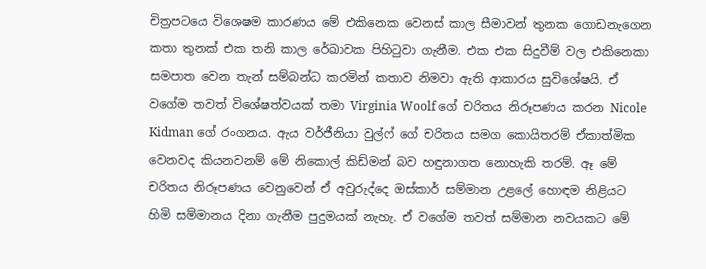චිත්‍රපටයෙ විශෙෂම කාරණය මේ එකිනෙක වෙනස් කාල සීමාවන් තුනක ගොඩනැගෙන කතා තුනක් එක තනි කාල රේඛාවක පිහිටුවා ගැනීම. එක එක සිදුවීම් වල එකිනෙකා සමපාත වෙන තැන් සම්බන්ධ කරමින් කතාව නිමවා ඇති ආකාරය සුවිශේෂයි. ඒ වගේම තවත් විශේෂත්වයක් තමා Virginia Woolf ගේ චරිතය නිරූපණය කරන Nicole Kidman ගේ රංගනය. ඇය වර්ජීනියා වුල්ෆ් ගේ චරිතය සමග කොයිතරම් ඒකාත්මික වෙනවද කියනවනම් මේ නිකොල් කිඩ්මන් බව හඳුනාගත නොහැකි තරම්. ඈ මේ චරිතය නිරූපණය වෙනුවෙන් ඒ අවුරුද්දෙ ඔස්කාර් සම්මාන උළලේ හොඳම නිළියට හිමි සම්මානය දිනා ගැනීම පුදුමයක් නැහැ. ඒ වගේම තවත් සම්මාන නවයකට මේ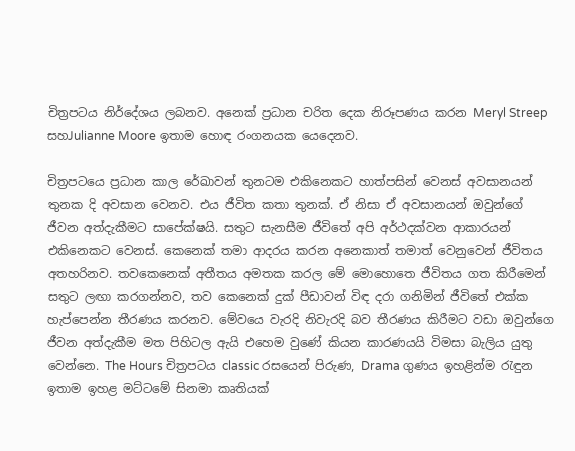චිත්‍රපටය නිර්දේශය ලබනව. අනෙක් ප්‍රධාන චරිත දෙක නිරූපණය කරන Meryl Streep සහJulianne Moore ඉතාම හොඳ රංගනයක යෙදෙනව.

චිත්‍රපටයෙ ප්‍රධාන කාල රේඛාවන් තුනටම එකිනෙකට හාත්පසින් වෙනස් අවසානයන් තුනක දි අවසාන වෙනව. එය ජීවිත කතා තුනක්. ඒ නිසා ඒ අවසානයන් ඔවුන්ගේ ජීවන අත්දැකීමට සාපේක්ෂයි. සතුට සැනසීම ජීවිතේ අපි අර්ථදක්වන ආකාරයන් එකිනෙකට වෙනස්. කෙනෙක් තමා ආදරය කරන අනෙකාත් තමාත් වෙනුවෙන් ජීවිතය අතහරිනව. තවකෙනෙක් අතීතය අමතක කරල මේ මොහොතෙ ජීවිතය ගත කිරීමෙන් සතුට ලඟා කරගන්නව, තව කෙනෙක් දුක් පීඩාවන් විඳ දරා ගනිමින් ජීවිතේ එක්ක හැප්පෙන්න තීරණය කරනව. මේවයෙ වැරදි නිවැරදි බව තීරණය කිරීමට වඩා ඔවුන්ගෙ ජීවන අත්දැකීම මත පිහිටල ඇයි එහෙම වුණේ කියන කාරණයයි විමසා බැලිය යුතු වෙන්නෙ. The Hours චිත්‍රපටය classic රසයෙන් පිරුණ, Drama ගුණය ඉහළින්ම රැඳුන ඉතාම ඉහළ මට්ටමේ සිනමා කෘතියක්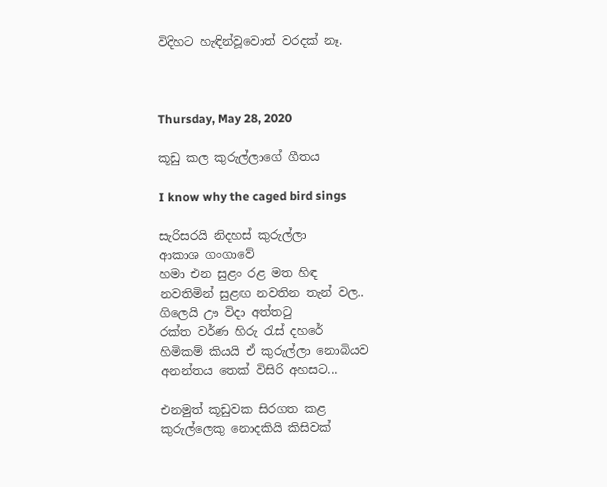විදිහට හැඳින්වූවොත් වරදක් නෑ.



Thursday, May 28, 2020

කූඩු කල කුරුල්ලාගේ ගීතය

I know why the caged bird sings

සැරිසරයි නිදහස් කුරුල්ලා
ආකාශ ගංගාවේ
හමා එන සුළං රළ මත හිඳ
නවතිමින් සුළඟ නවතින තැන් වල..
ගිලෙයි ඌ විදා අත්තටු
රක්ත වර්ණ හිරු රැස් දහරේ
හිමිකම් කියයි ඒ කුරුල්ලා නොබියව
අනන්තය තෙක් විසිරි අහසට...

එනමුත් කූඩුවක සිරගත කළ
කුරුල්ලෙකු නොදකියි කිසිවක්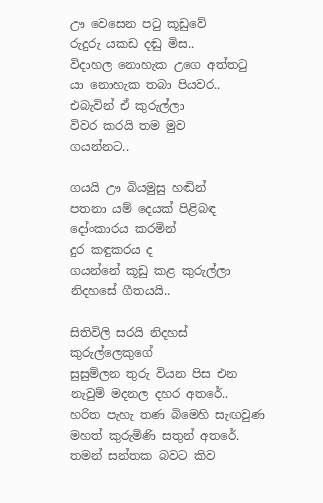ඌ වෙසෙන පටු කූඩුවේ
රුදුරු යකඩ දඬු මිස..
විදාහල නොහැක උගෙ අත්තටු
යා නොහැක තබා පියවර..
එබැවින් ඒ කුරුල්ලා
විවර කරයි තම මුව
ගයන්නට..

ගයයි ඌ බියමුසු හඬින්
පතනා යම් දෙයක් පිළිබඳ
දෝංකාරය කරමින්
දුර කඳුකරය ද
ගයන්නේ කූඩු කළ කුරුල්ලා
නිදහසේ ගීතයයි..

සිතිවිලි සරයි නිදහස් කුරුල්ලෙකුගේ
සුසුම්ලන තුරු වියන පිස එන
නැවුම් මදනල දහර අතරේ..
හරිත පැහැ තණ බිමෙහි සැඟවුණ
මහත් කුරුමිණි සතුන් අතරේ.
තමන් සන්තක බවට කිව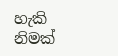හැකි
නිමක්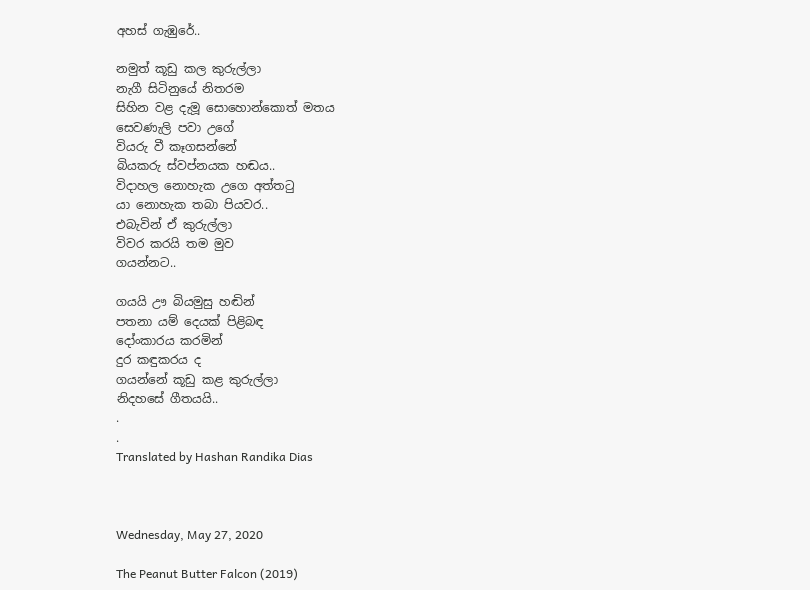අහස් ගැඹුරේ..

නමුත් කූඩු කල කුරුල්ලා
නැගී සිටිනුයේ නිතරම
සිහින වළ දැමූ සොහොන්කොත් මතය
සෙවණැලි පවා උගේ
වියරු වී කෑගසන්නේ
බියකරු ස්වප්නයක හඬය..
විදාහල නොහැක උගෙ අත්තටු
යා නොහැක තබා පියවර..
එබැවින් ඒ කුරුල්ලා
විවර කරයි තම මුව
ගයන්නට..

ගයයි ඌ බියමුසු හඬින්
පතනා යම් දෙයක් පිළිබඳ
දෝංකාරය කරමින්
දුර කඳුකරය ද
ගයන්නේ කූඩු කළ කුරුල්ලා
නිදහසේ ගීතයයි..
.
.
Translated by Hashan Randika Dias



Wednesday, May 27, 2020

The Peanut Butter Falcon (2019)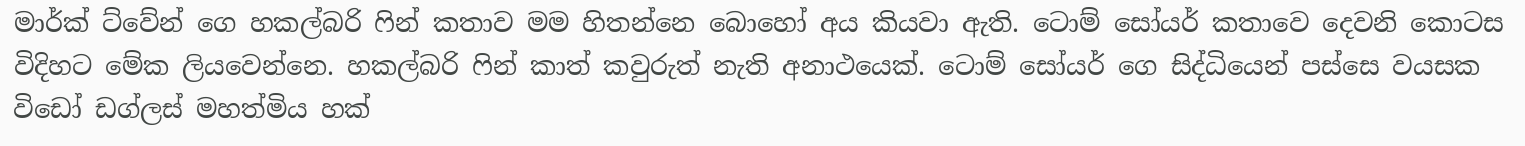මාර්ක් ට්වේන් ගෙ හකල්බරි ෆින් කතාව මම හිතන්නෙ බොහෝ අය කියවා ඇති. ටොම් සෝයර් කතාවෙ දෙවනි කොටස විදිහට මේක ලියවෙන්නෙ. හකල්බරි ෆින් කාත් කවුරුත් නැති අනාථයෙක්. ටොම් සෝයර් ගෙ සිද්ධියෙන් පස්සෙ වයසක විඩෝ ඩග්ලස් මහත්මිය හක්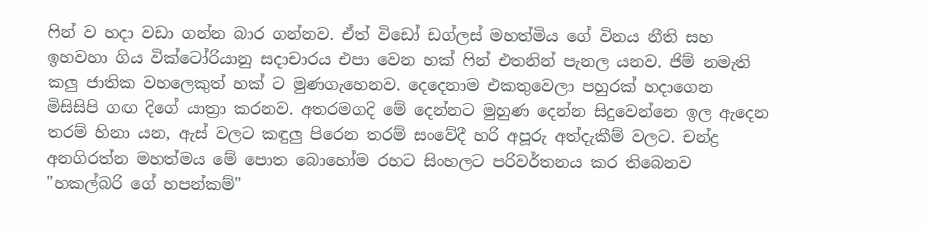ෆින් ව හදා වඩා ගන්න බාර ගන්නව. ඒත් විඩෝ ඩග්ලස් මහත්මිය ගේ විනය නීති සහ ඉහවහා ගිය වික්ටෝරියානු සදාචාරය එපා වෙන හක් ෆින් එතනින් පැනල යනව. ජිම් නමැති කලු ජාතික වහලෙකුත් හක් ට මුණගැහෙනව. දෙදෙනාම එකතුවෙලා පහුරක් හදාගෙන මිසිසිපි ගඟ දිගේ යාත්‍රා කරනව. අතරමගදි මේ දෙන්නට මුහුණ දෙන්න සිදුවෙන්නෙ ඉල ඇදෙන තරම් හිනා යන, ඇස් වලට කඳුලු පිරෙන තරම් සංවේදී හරි අපූරු අත්දැකීම් වලට. චන්ද්‍ර අනගිරත්න මහත්මය මේ පොත බොහෝම රහට සිංහලට පරිවර්තනය කර තිබෙනව "හකල්බරි ගේ හපන්කම්"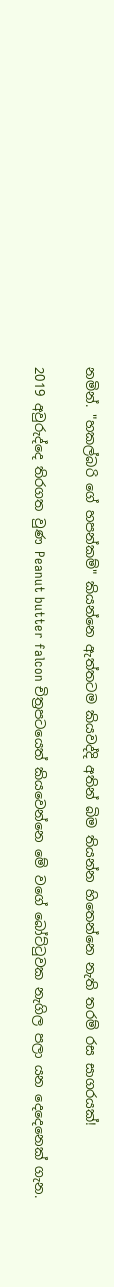නමින්. "හකල්බරි ගේ හපන්කම්" කියන්නෙ ඇත්තටම කියවද්දි අතින් බිම තියන්න හිතෙන්නෙ නැති තරම් රස සාගරයක්!

2019 අවුරුද්දෙ තිරගත වුණ Peanut butter falcon චිත්‍රපටයෙත් කියවෙන්නෙ මේ වගේ බෝට්ටුවක නැගිල පලා යන දෙදෙනෙක් ගැන.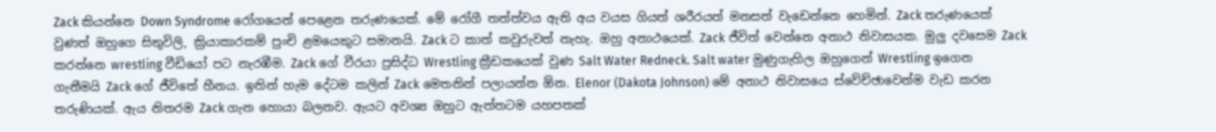Zack කියන්නෙ Down Syndrome රෝගයෙන් පෙළෙන තරුණයෙක්. මේ රෝගී තත්ත්වය ඇති අය වයස ගියත් ශරීරයත් මනසත් වැඩෙන්නෙ හෙමින්. Zack තරුණයෙක් වුණත් ඔහුගෙ සිතුවිලි, ක්‍රියාකාරකම් පුංචි ළමයෙකුට සමානයි. Zack ට කාත් කවුරුවත් නැහැ. ඔහු අනාථයෙක්. Zack ජීවිත් වෙන්නෙ අනාථ නිවාසයක. මුලු දවසෙම Zack කරන්නෙ wrestling වීඩියෝ පට නැරඹීම. Zack ගේ වීරයා ප්‍රසිද්ධ Wrestling ක්‍රීඩකයෙක් වුණ Salt Water Redneck. Salt water මුණුගැහිල ඔහුගෙන් Wrestling ඉගෙන ගැනීමයි Zack ගේ ජීවිතේ හීනය. ඉතින් හැම දේටම කලින් Zack මෙතනින් පලායන්න ඕන. Elenor (Dakota Johnson) මේ අනාථ නිවාසයෙ ස්වේච්ඡාවෙන්ම වැඩ කරන තරුණියක්. ඇය නිතරම Zack ගැන හොයා බලනව. ඇයට අවශ්‍ය ඔහුට ඇත්තටම යහපතක්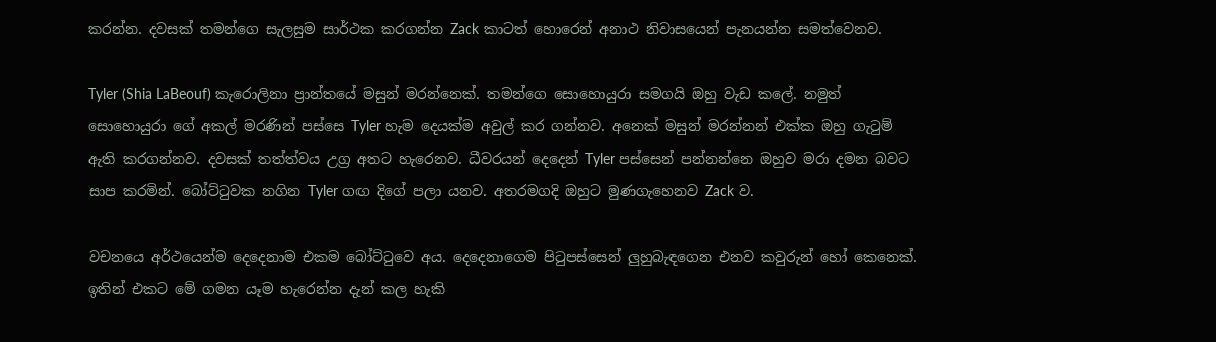කරන්න. දවසක් තමන්ගෙ සැලසුම සාර්ථක කරගන්න Zack කාටත් හොරෙන් අනාථ නිවාසයෙන් පැනයන්න සමත්වෙනව.

Tyler (Shia LaBeouf) කැරොලිනා ප්‍රාන්තයේ මසුන් මරන්නෙක්. තමන්ගෙ සොහොයුරා සමගයි ඔහු වැඩ කලේ. නමුත් සොහොයුරා ගේ අකල් මරණින් පස්සෙ Tyler හැම දෙයක්ම අවුල් කර ගන්නව. අනෙක් මසුන් මරන්නන් එක්ක ඔහු ගැටුම් ඇති කරගන්නව. දවසක් තත්ත්වය උග්‍ර අතට හැරෙනව. ධීවරයන් දෙදෙන් Tyler පස්සෙන් පන්නන්නෙ ඔහුව මරා දමන බවට සාප කරමින්. බෝට්ටුවක නගින Tyler ගඟ දිගේ පලා යනව. අතරමගදි ඔහුට මුණගැහෙනව Zack ව.

වචනයෙ අර්ථයෙන්ම දෙදෙනාම එකම බෝට්ටුවෙ අය. දෙදෙනාගෙම පිටුපස්සෙන් ලුහුබැඳගෙන එනව කවුරුන් හෝ කෙනෙක්. ඉතින් එකට මේ ගමන යෑම හැරෙන්න දැන් කල හැකි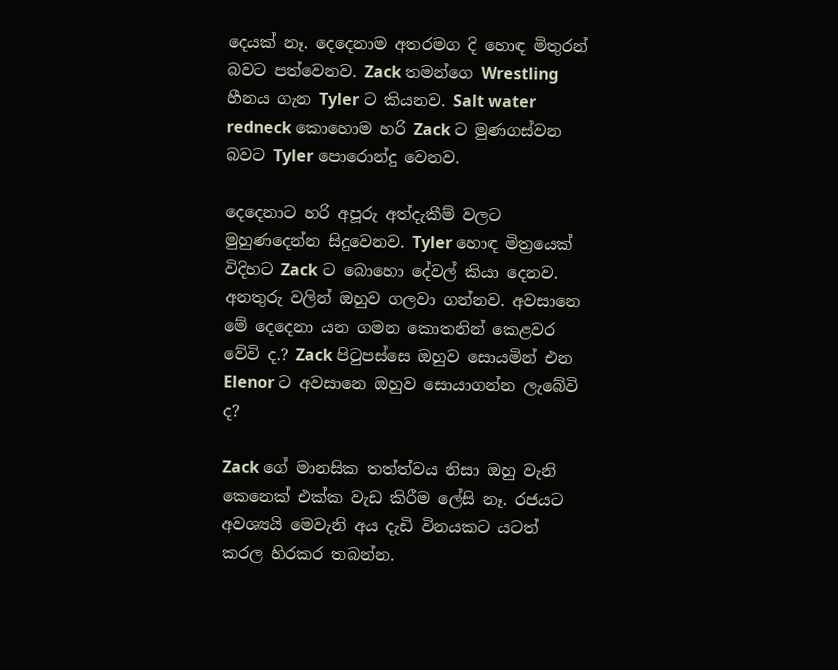දෙයක් නෑ. දෙදෙනාම අතරමග දි හොඳ මිතුරන් බවට පත්වෙනව. Zack තමන්ගෙ Wrestling හීනය ගැන Tyler ට කියනව. Salt water redneck කොහොම හරි Zack ට මුණගස්වන බවට Tyler පොරොන්දු වෙනව.

දෙදෙනාට හරි අපූරු අත්දැකීම් වලට මුහුණදෙන්න සිදුවෙනව. Tyler හොඳ මිත්‍රයෙක් විදිහට Zack ට බොහො දේවල් කියා දෙනව. අනතුරු වලින් ඔහුව ගලවා ගන්නව. අවසානෙ මේ දෙදෙනා යන ගමන කොතනින් කෙළවර වේවි ද.? Zack පිටුපස්සෙ ඔහුව සොයමින් එන Elenor ට අවසානෙ ඔහුව සොයාගන්න ලැබේවි ද?

Zack ගේ මානසික තත්ත්වය නිසා ඔහු වැනි කෙනෙක් එක්ක වැඩ කිරීම ලේසි නෑ. රජයට අවශ්‍යයි මෙවැනි අය දැඩි විනයකට යටත් කරල හිරකර තබන්න.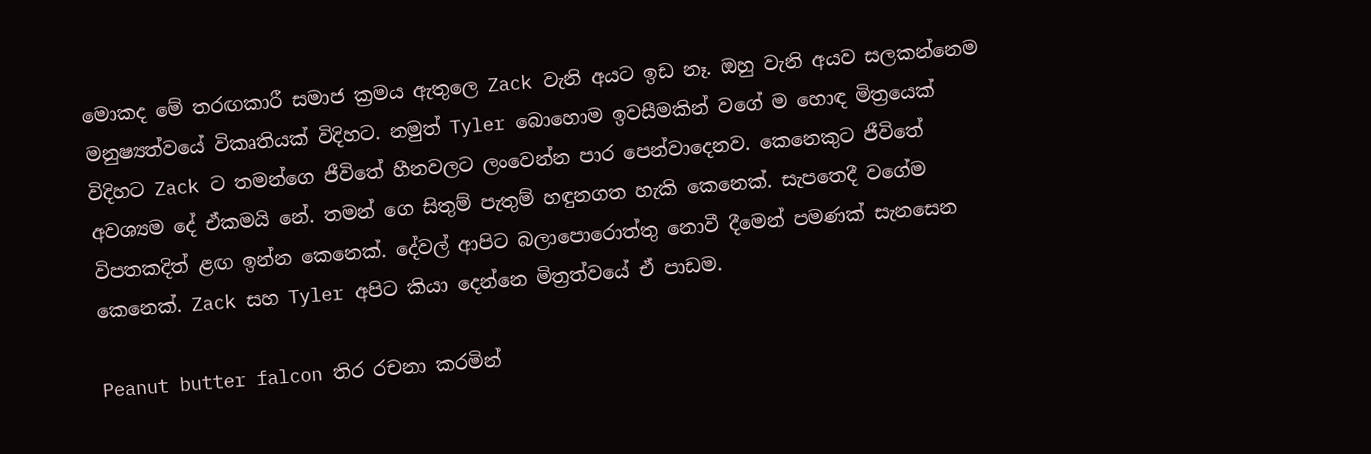මොකද මේ තරඟකාරී සමාජ ක්‍රමය ඇතුලෙ Zack වැනි අයට ඉඩ නෑ. ඔහු වැනි අයව සලකන්නෙම මනුෂ්‍යත්වයේ විකෘතියක් විදිහට. නමුත් Tyler බොහොම ඉවසීමකින් වගේ ම හොඳ මිත්‍රයෙක් විදිහට Zack ට තමන්ගෙ ජීවිතේ හීනවලට ලංවෙන්න පාර පෙන්වාදෙනව. කෙනෙකුට ජීවිතේ අවශ්‍යම දේ ඒකමයි නේ. තමන් ගෙ සිතුම් පැතුම් හඳුනගත හැකි කෙනෙක්. සැපතෙදී වගේම විපතකදිත් ළඟ ඉන්න කෙනෙක්. දේවල් ආපිට බලාපොරොත්තු නොවී දීමෙන් පමණක් සැනසෙන කෙනෙක්. Zack සහ Tyler අපිට කියා දෙන්නෙ මිත්‍රත්වයේ ඒ පාඩම.

Peanut butter falcon තිර රචනා කරමින්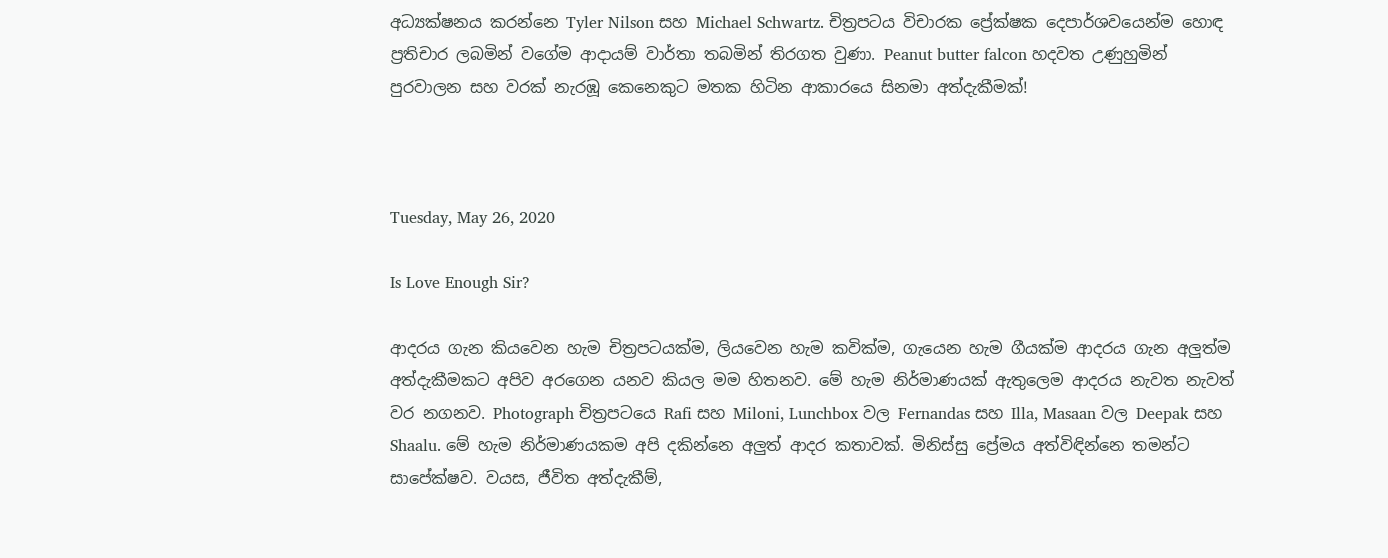අධ්‍යක්ෂනය කරන්නෙ Tyler Nilson සහ Michael Schwartz. චිත්‍රපටය විචාරක ප්‍රේක්ෂක දෙපාර්ශවයෙන්ම හොඳ ප්‍රතිචාර ලබමින් වගේම ආදායම් වාර්තා තබමින් තිරගත වුණා. Peanut butter falcon හදවත උණුහුමින් පුරවාලන සහ වරක් නැරඹූ කෙනෙකුට මතක හිටින ආකාරයෙ සිනමා අත්දැකීමක්!



Tuesday, May 26, 2020

Is Love Enough Sir?

ආදරය ගැන කියවෙන හැම චිත්‍රපටයක්ම, ලියවෙන හැම කවික්ම, ගැයෙන හැම ගීයක්ම ආදරය ගැන අලුත්ම අත්දැකීමකට අපිව අරගෙන යනව කියල මම හිතනව. මේ හැම නිර්මාණයක් ඇතුලෙම ආදරය නැවත නැවත් වර නගනව. Photograph චිත්‍රපටයෙ Rafi සහ Miloni, Lunchbox වල Fernandas සහ Illa, Masaan වල Deepak සහ Shaalu. මේ හැම නිර්මාණයකම අපි දකින්නෙ අලුත් ආදර කතාවක්. මිනිස්සු ප්‍රේමය අත්විඳින්නෙ තමන්ට සාපේක්ෂව. වයස, ජීවිත අත්දැකීම්,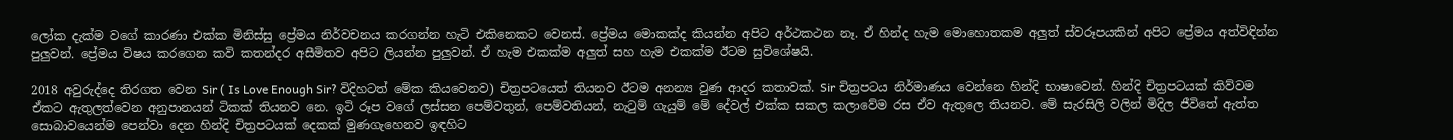ලෝක දැක්ම වගේ කාරණා එක්ක මිනිස්සු ප්‍රේමය නිර්වචනය කරගන්න හැටි එකිනෙකට වෙනස්. ප්‍රේමය මොකක්ද කියන්න අපිට අර්ථකථන නෑ. ඒ හින්ද හැම මොහොතකම අලුත් ස්වරූපයකින් අපිට ප්‍රේමය අත්විඳින්න පුලුවන්. ප්‍රේමය විෂය කරගෙන කවි කතන්දර අසීමිතව අපිට ලියන්න පුලුවන්. ඒ හැම එකක්ම අලුත් සහ හැම එකක්ම ඊටම සුවිශේෂයි.

2018 අවුරුද්දෙ තිරගත වෙන Sir ( Is Love Enough Sir? විදිහටත් මේක කියවෙනව) චිත්‍රපටයෙත් තියනව ඊටම අනන්‍ය වුණ ආදර කතාවක්. Sir චිත්‍රපටය නිර්මාණය වෙන්නෙ හින්දි භාෂාවෙන්. හින්දි චිත්‍රපටයක් කිව්වම ඒකට ඇතුලත්වෙන අනුපානයන් ටිකක් තියනව නෙ. ඉටි රූප වගේ ලස්සන පෙම්වතුන්, පෙම්වතියන්, නැටුම් ගැයුම් මේ දේවල් එක්ක සකල කලාවේම රස ඒව ඇතුලෙ තියනව. මේ සැරසිලි වලින් මිදිල ජීවිතේ ඇත්ත සොබාවයෙන්ම පෙන්වා දෙන හින්දි චිත්‍රපටයක් දෙකක් මුණගැහෙනව ඉඳහිට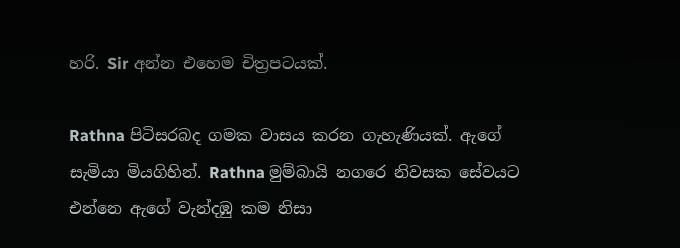හරි. Sir අන්න එහෙම චිත්‍රපටයක්.

Rathna පිටිසරබද ගමක වාසය කරන ගැහැණියක්. ඇගේ සැමියා මියගිහින්. Rathna මුම්බායි නගරෙ නිවසක සේවයට එන්නෙ ඇගේ වැන්දඹු කම නිසා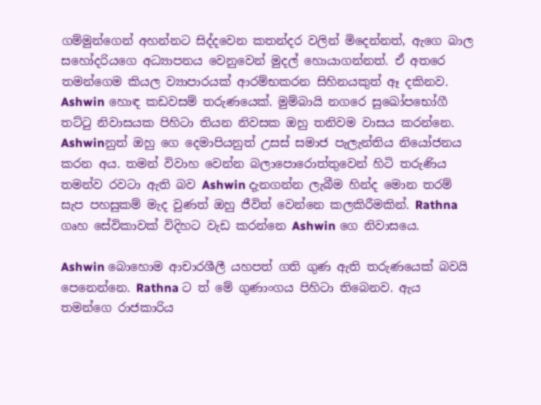ගම්මුන්ගෙන් අහන්නට සිද්දවෙන කතන්දර වලින් මිදෙන්නත්, ඇගෙ බාල සහෝදරියගෙ අධ්‍යාපනය වෙනුවෙන් මුදල් හොයාගන්නත්. ඒ අතරෙ තමන්ගෙම කියල ව්‍යාපාරයක් ආරම්භකරන සිහිනයකුත් ඈ දකිනව. Ashwin හොඳ කඩවසම් තරුණයෙක්. මුම්බායි නගරෙ සුඛෝපභෝගී තට්ටු නිවාසයක පිහිටා තියන නිවසක ඔහු තනිවම වාසය කරන්නෙ. Ashwinනුත් ඔහු ගෙ දෙමාපියනුත් උසස් සමාජ පැලැන්තිය නියෝජනය කරන අය. තමන් විවාහ වෙන්න බලාපොරොත්තුවෙන් හිටි තරුණිය තමන්ව රවටා ඇති බව Ashwin දැනගන්න ලැබීම හින්ද මොන තරම් සැප පහසුකම් මැද වුණත් ඔහු ජීවිත් වෙන්නෙ කලකිරීමකින්. Rathna ගෘහ සේවිකාවක් විදිහට වැඩ කරන්නෙ Ashwin ගෙ නිවාසයෙ.

Ashwin බොහොම ආචාරශීලී යහපත් ගති ගුණ ඇති තරුණයෙක් බවයි පෙනෙන්නෙ. Rathna ට ත් මේ ගුණාංගය පිහිටා තිබෙනව. ඇය තමන්ගෙ රාජකාරිය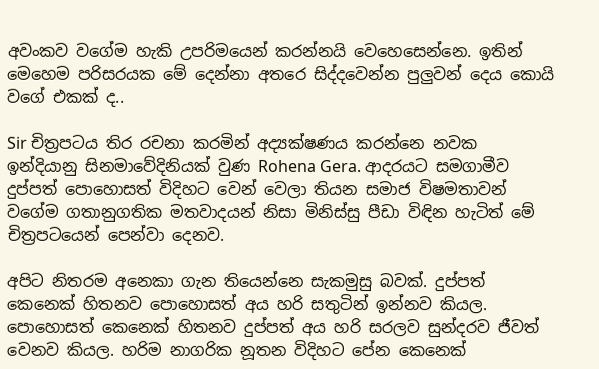අවංකව වගේම හැකි උපරිමයෙන් කරන්නයි වෙහෙසෙන්නෙ. ඉතින් මෙහෙම පරිසරයක මේ දෙන්නා අතරෙ සිද්දවෙන්න පුලුවන් දෙය කොයි වගේ එකක් ද..

Sir චිත්‍රපටය තිර රචනා කරමින් අද්‍යක්ෂණය කරන්නෙ නවක ඉන්දියානු සිනමාවේදිනියක් වුණ Rohena Gera. ආදරයට සමගාමීව දුප්පත් පොහොසත් විදිහට වෙන් වෙලා තියන සමාජ විෂමතාවන් වගේම ගතානුගතික මතවාදයන් නිසා මිනිස්සු පීඩා විඳින හැටිත් මේ චිත්‍රපටයෙන් පෙන්වා දෙනව.

අපිට නිතරම අනෙකා ගැන තියෙන්නෙ සැකමුසු බවක්. දුප්පත් කෙනෙක් හිතනව පොහොසත් අය හරි සතුටින් ඉන්නව කියල. පොහොසත් කෙනෙක් හිතනව දුප්පත් අය හරි සරලව සුන්දරව ජීවත් වෙනව කියල. හරිම නාගරික නූතන විදිහට පේන කෙනෙක්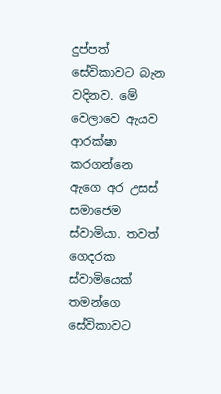දුප්පත් සේවිකාවට බැන වදිනව. මේ වෙලාවෙ ඇයව ආරක්ෂා කරගන්නෙ ඇගෙ අර උසස් සමාජෙම ස්වාමියා. තවත් ගෙදරක ස්වාමියෙක් තමන්ගෙ සේවිකාවට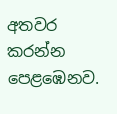අතවර කරන්න පෙළඹෙනව.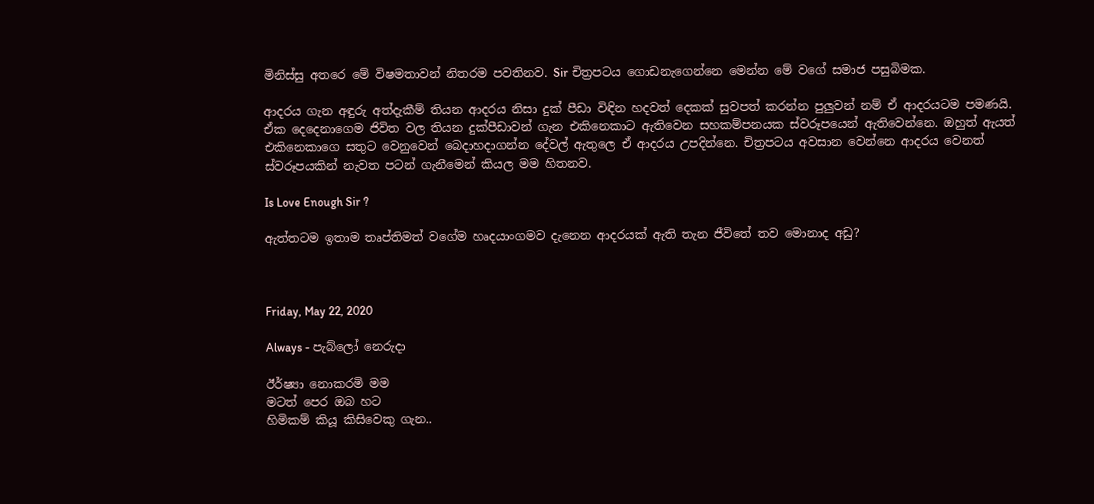මිනිස්සු අතරෙ මේ විෂමතාවන් නිතරම පවතිනව. Sir චිත්‍රපටය ගොඩනැගෙන්නෙ මෙන්න මේ වගේ සමාජ පසුබිමක.

ආදරය ගැන අඳුරු අත්දැකීම් තියන ආදරය නිසා දුක් පීඩා විඳින හදවත් දෙකක් සුවපත් කරන්න පුලුවන් නම් ඒ ආදරයටම පමණයි. ඒක දෙදෙනාගෙම ජිවිත වල තියන දුක්පීඩාවන් ගැන එකිනෙකාට ඇතිවෙන සහකම්පනයක ස්වරූපයෙන් ඇතිවෙන්නෙ. ඔහුත් ඇයත් එකිනෙකාගෙ සතුට වෙනුවෙන් බෙදාහදාගන්න දේවල් ඇතුලෙ ඒ ආදරය උපදින්නෙ. චිත්‍රපටය අවසාන වෙන්නෙ ආදරය වෙනත් ස්වරූපයකින් නැවත පටන් ගැනීමෙන් කියල මම හිතනව.

Is Love Enough Sir ?

ඇත්තටම ඉතාම තෘප්තිමත් වගේම හෘදයාංගමව දැනෙන ආදරයක් ඇති තැන ජීවිතේ තව මොනාද අඩු?



Friday, May 22, 2020

Always - පැබ්ලෝ නෙරුදා

ඊර්ෂ්‍යා නොකරමි මම
මටත් පෙර ඔබ හට
හිමිකම් කියූ කිසිවෙකු ගැන..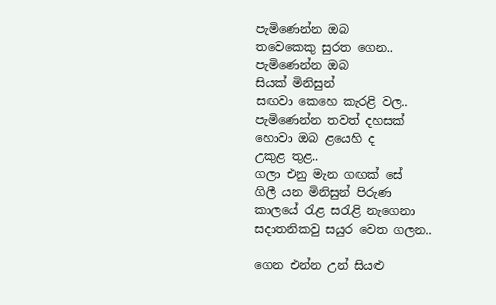පැමිණෙන්න ඔබ
තවෙකෙකු සුරත ගෙන..
පැමිණෙන්න ඔබ
සියක් මිනිසුන්
සඟවා කෙහෙ කැරළි වල..
පැමිණෙන්න තවත් දහසක්
හොවා ඔබ ළයෙහි ද
උකුළ තුළ..
ගලා එනු මැන ගඟක් සේ
ගිලී යන මිනිසුන් පිරුණ
කාලයේ රැළ සරැළි නැගෙනා
සදාතනිකවු සයුර වෙත ගලන..

ගෙන එන්න උන් සියළු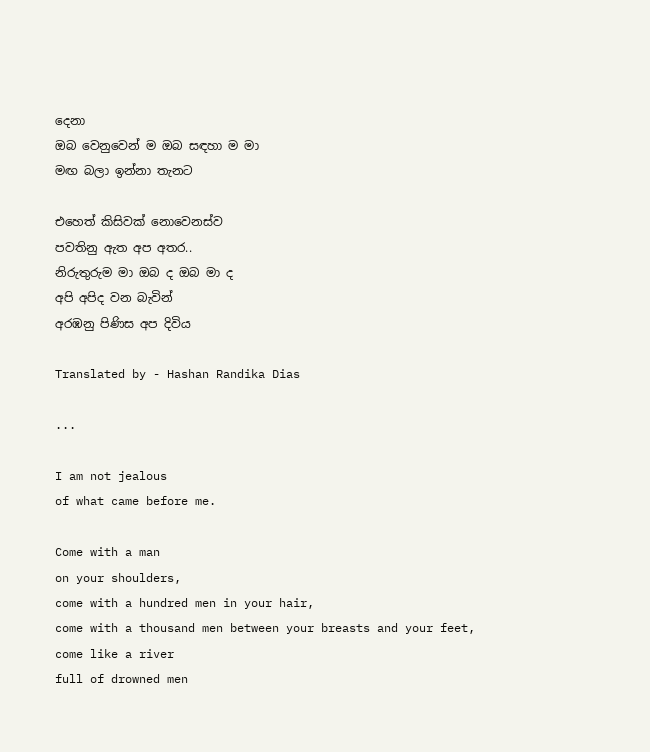දෙනා
ඔබ වෙනුවෙන් ම ඔබ සඳහා ම මා
මඟ බලා ඉන්නා තැනට

එහෙත් කිසිවක් නොවෙනස්ව
පවතිනු ඇත අප අතර..
නිරුතුරුම මා ඔබ ද ඔබ මා ද
අපි අපිද වන බැවින්
අරඹනු පිණිස අප දිවිය

Translated by - Hashan Randika Dias

...

I am not jealous
of what came before me.

Come with a man
on your shoulders,
come with a hundred men in your hair,
come with a thousand men between your breasts and your feet,
come like a river
full of drowned men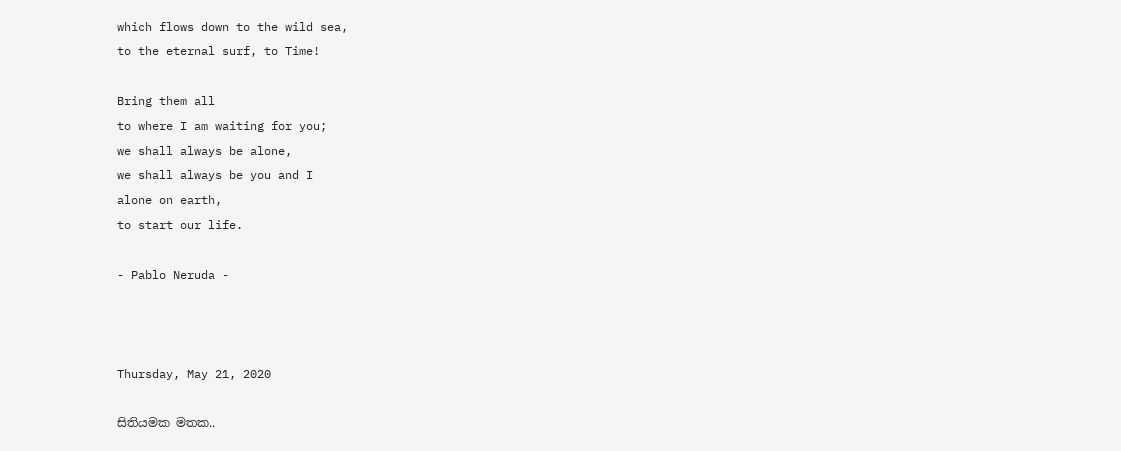which flows down to the wild sea,
to the eternal surf, to Time!

Bring them all
to where I am waiting for you;
we shall always be alone,
we shall always be you and I
alone on earth,
to start our life.

- Pablo Neruda -



Thursday, May 21, 2020

සිතියමක මතක..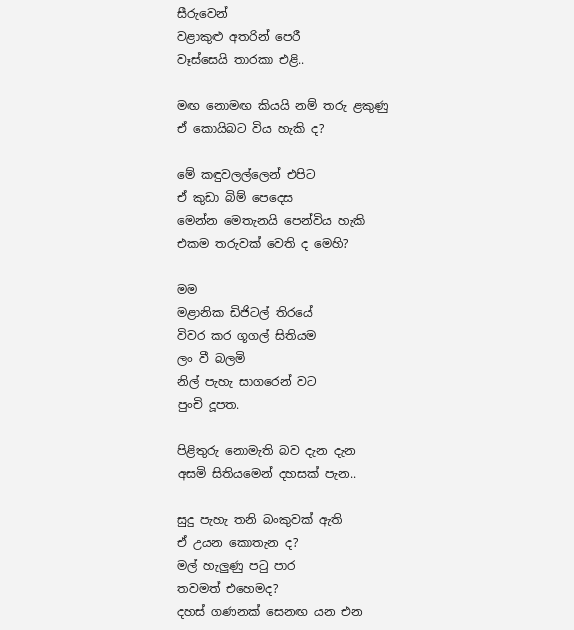සීරුවෙන්
වළාකුළු අතරින් පෙරී
වෑස්සෙයි තාරකා එළි..

මඟ නොමඟ කියයි නම් තරු ළකුණු
ඒ කොයිබට විය හැකි ද?

මේ කඳුවලල්ලෙන් එපිට
ඒ කුඩා බිම් පෙදෙස
මෙන්න මෙතැනයි පෙන්විය හැකි
එකම තරුවක් වෙති ද මෙහි?

මම
මළානික ඩිජිටල් තිරයේ
විවර කර ගූගල් සිතියම
ලං වී බලමි
නිල් පැහැ සාගරෙන් වට
පුංචි දූපත.

පිළිතුරු නොමැති බව දැන දැන
අසමි සිතියමෙන් දහසක් පැන..

සුදු පැහැ තනි බංකුවක් ඇති
ඒ උයන කොතැන ද?
මල් හැලුණු පටු පාර
තවමත් එහෙමද?
දහස් ගණනක් සෙනඟ යන එන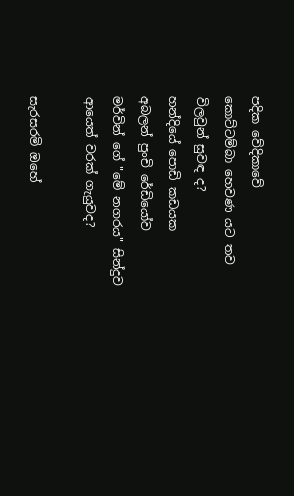පදික වේදිකාවේ
කොට්ටම්බා හෙවණ යට තව
විලවුන් සුවඳ ද?
හන්දියේ පොඩි කඩයක
අබලන් පුංචි රේඩියෝව
මර්වින් ගේ "මේ නගරය" සින්දුව
ආයෙත් වරක් ගැයුවද?

සැරසරමි ඔහේ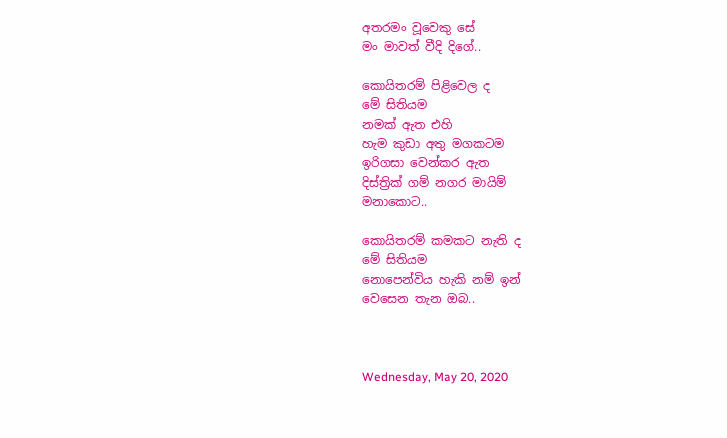අතරමං වූවෙකු සේ
මං මාවත් වීදි දිගේ..

කොයිතරම් පිළිවෙල ද
මේ සිතියම
නමක් ඇත එහි
හැම කුඩා අතු මගකටම
ඉරිගසා වෙන්කර ඇත
දිස්ත්‍රික් ගම් නගර මායිම්
මනාකොට..

කොයිතරම් කමකට නැති ද
මේ සිතියම
නොපෙන්විය හැකි නම් ඉන්
වෙසෙන තැන ඔබ..



Wednesday, May 20, 2020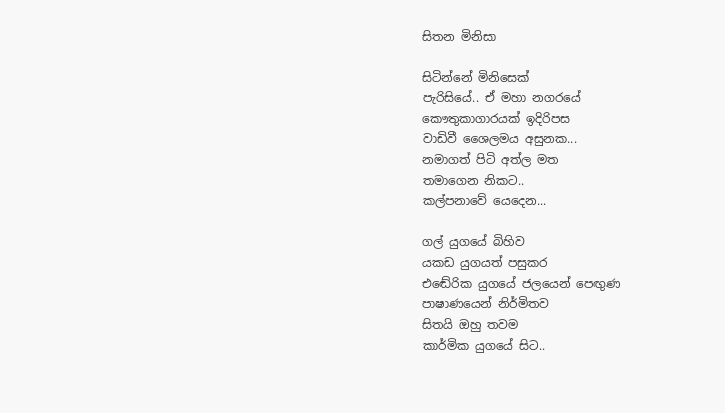සිතන මිනිසා

සිටින්නේ මිනිසෙක්
පැරිසියේ.. ඒ මහා නගරයේ
කෞතුකාගාරයක් ඉදිරිපස
වාඩිවී ශෛලමය අසුනක...
නමාගත් පිටි අත්ල මත
තමාගෙන නිකට..
කල්පනාවේ යෙදෙන...

ගල් යුගයේ බිහිව
යකඩ යුගයත් පසුකර
එඬේරික යුගයේ ජලයෙන් පෙඟුණ
පාෂාණයෙන් නිර්මිතව
සිතයි ඔහු තවම
කාර්මික යුගයේ සිට..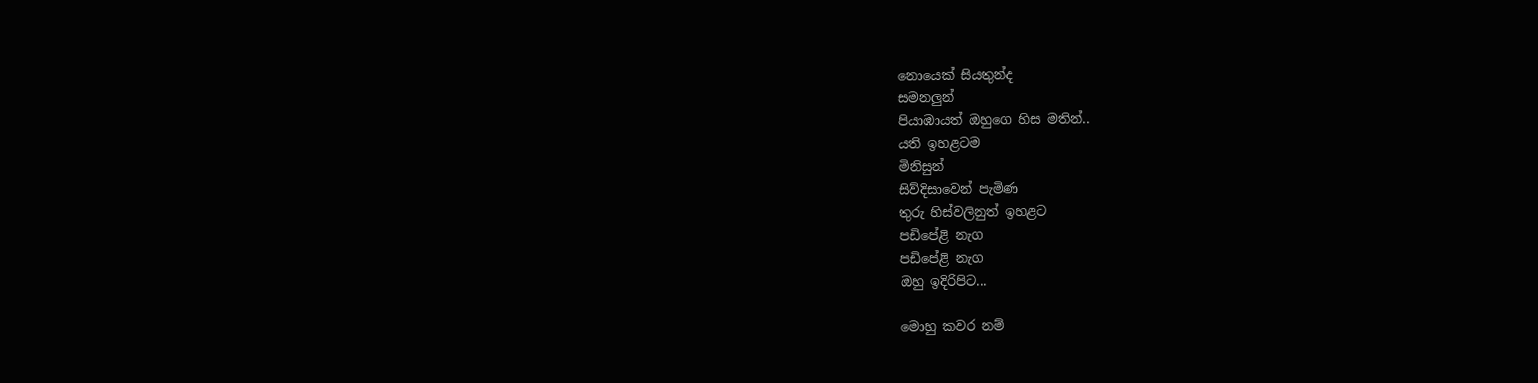නොයෙක් සියතුන්ද
සමනලුන්
පියාඹායත් ඔහුගෙ හිස මතින්..
යති ඉහළටම
මිනිසුන්
සිව්දිසාවෙන් පැමිණ
තුරු හිස්වලිනුත් ඉහළට
පඩිපේළි නැග
පඩිපේළි නැග
ඔහු ඉදිරිපිට...

මොහු කවර නම්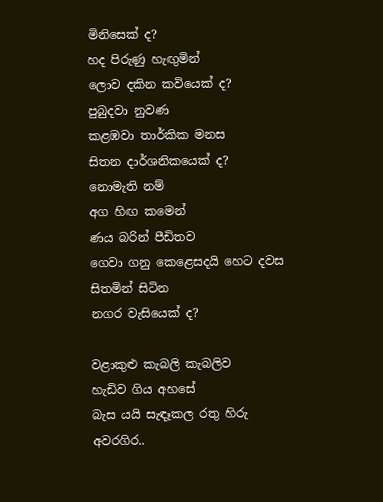මිනිසෙක් ද?
හද පිරුණු හැඟුමින්
ලොව දකින කවියෙක් ද?
පුබුදවා නුවණ
කළඹවා තාර්කික මනස
සිතන දාර්ශනිකයෙක් ද?
නොමැති නම්
අග හිඟ කමෙන්
ණය බරින් පීඩිතව
ගෙවා ගනු කෙළෙසදයි හෙට දවස
සිතමින් සිටින
නගර වැසියෙක් ද?

වළාකුළු කැබලි කැබලිව
හැඩිව ගිය අහසේ
බැස ‍යයි සැඳෑකල රතු හිරු
අවරගිර..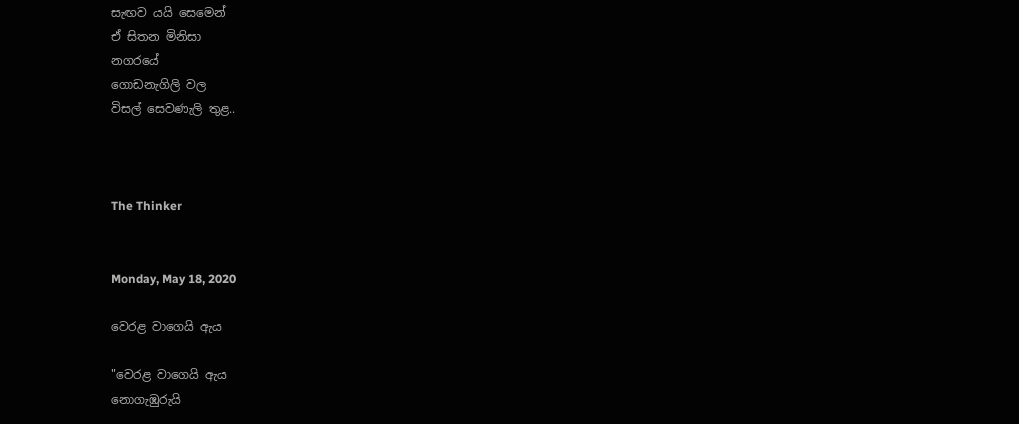සැඟව යයි සෙමෙන්
ඒ සිතන මිනිසා
නගරයේ
ගොඩනැගිලි වල
විසල් සෙවණැලි තුළ..



The Thinker


Monday, May 18, 2020

වෙරළ වාගෙයි ඇය

"වෙරළ වාගෙයි ඇය
නොගැඹුරුයි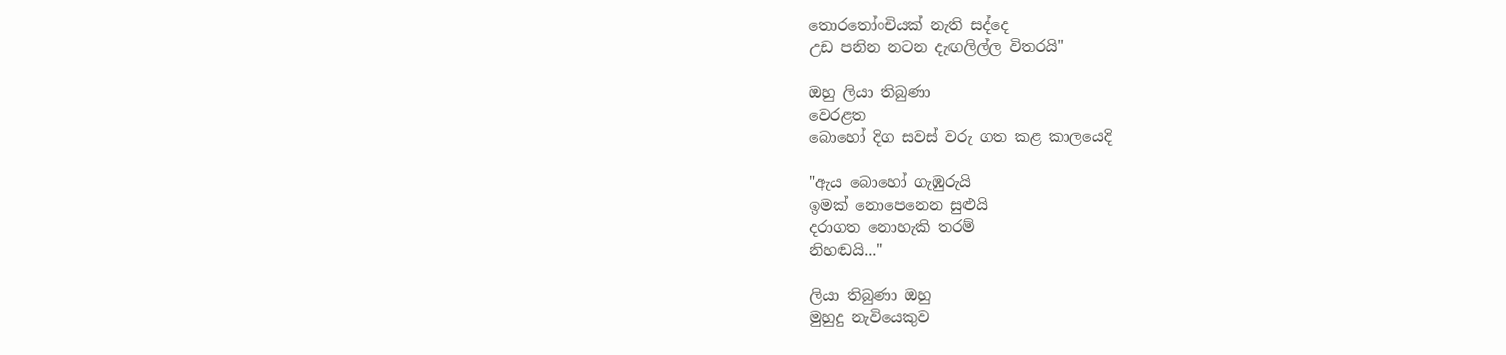තොරතෝංචියක් නැති සද්දෙ
උඩ පනින නටන දැඟලිල්ල විතරයි"

ඔහු ලියා තිබුණා
වෙරළත
බොහෝ දිග සවස් වරු ගත කළ කාලයෙදි

"ඇය බොහෝ ගැඹුරුයි
ඉමක් නොපෙනෙන සුළුයි
දරාගත නොහැකි තරම්
නිහඬයි..."

ලියා තිබුණා ඔහු
මුහුදු නැවියෙකුව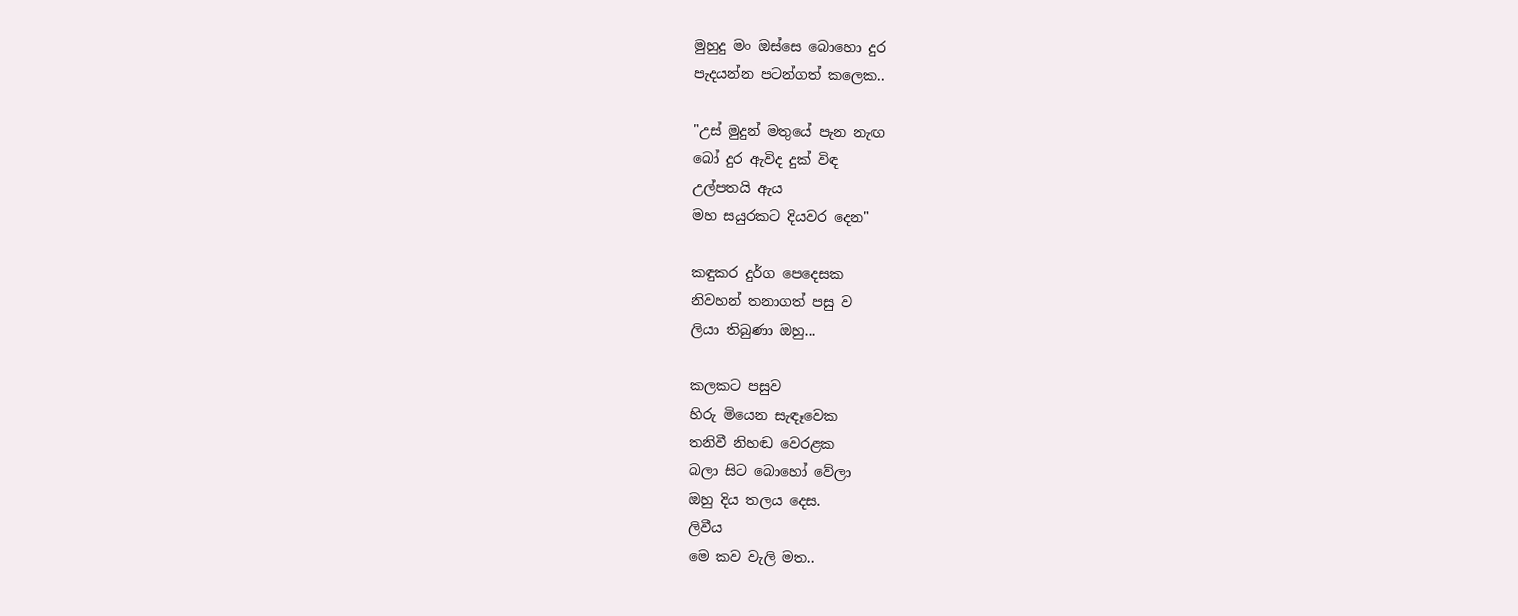මුහුදු මං ඔස්සෙ බොහො දුර
පැදයන්න පටන්ගත් කලෙක..

"උස් මුදුන් මතුයේ පැන නැඟ
බෝ දුර ඇවිද දුක් විඳ
උල්පතයි ඇය
මහ සයුරකට දියවර දෙන"

කඳුකර දුර්ග පෙදෙසක
නිවහන් තනාගත් පසු ව
ලියා තිබුණා ඔහු...

කලකට පසුව
හිරු මියෙන සැඳෑවෙක
තනිවී නිහඬ වෙරළක
බලා සිට බොහෝ වේලා
ඔහු දිය තලය දෙස.
ලිවීය
මෙ කව වැලි මත..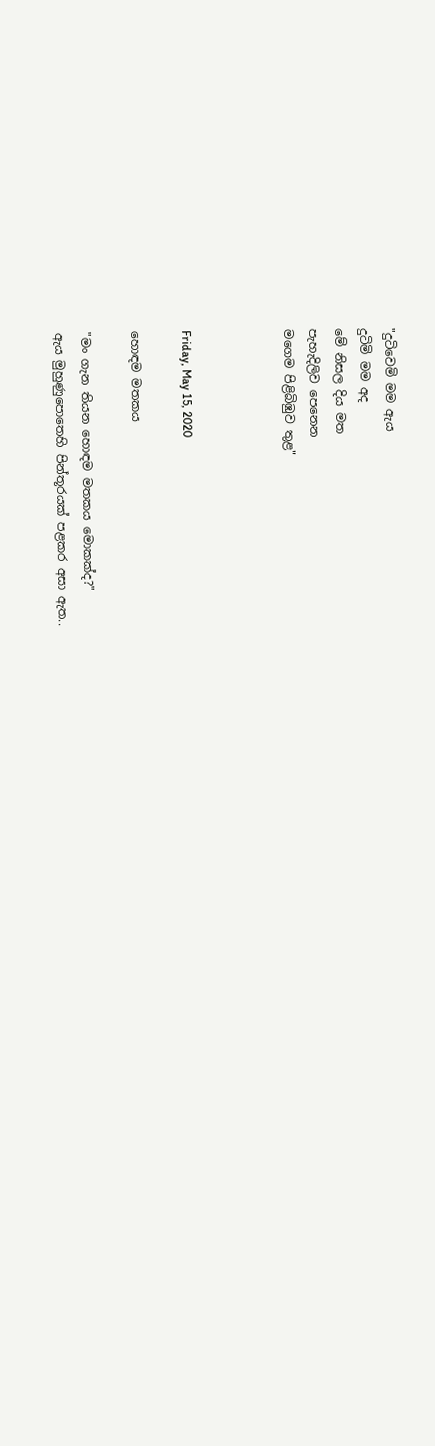"දුටිවෙමි මම ඇය
දුටිමි මම අද
මේ නිසල දිය මත
පැහැදිලිව පෙනෙන
මගෙම පිළිබිඹුව තුළ"



Friday, May 15, 2020

හොඳම මතකය

"මං ගැන තියන හොඳම මතකය මොකක්ද?"
ඇය මුහුණුපොතෙහි පින්තූරයක් පළකර අසා ඇත..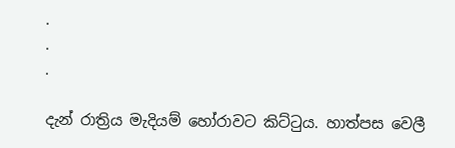.
.
.

දැන් රාත්‍රිය මැදියම් හෝරාවට කිට්ටුය. හාත්පස වෙලී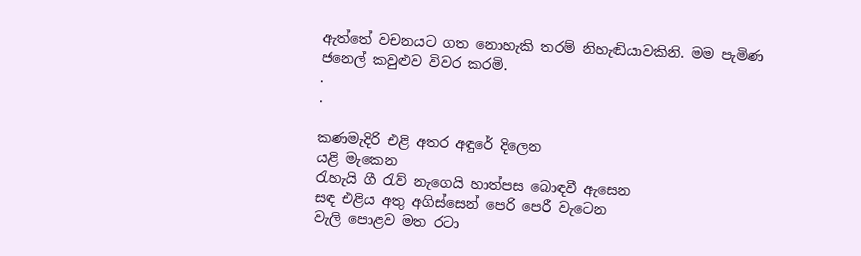ඇත්තේ වචනයට ගත නොහැකි තරම් නිහැඬියාවකිනි. මම පැමිණ ජනෙල් කවුළුව විවර කරමි.
.
.

කණමැදිරි එළි අතර අඳුරේ දිලෙන
යළි මැකෙන
රැහැයි ගී රැව් නැගෙයි හාත්පස බොඳවී ඇසෙන
සඳ එළිය අතු අගිස්සෙන් පෙරි පෙරී වැටෙන
වැලි පොළව මත රටා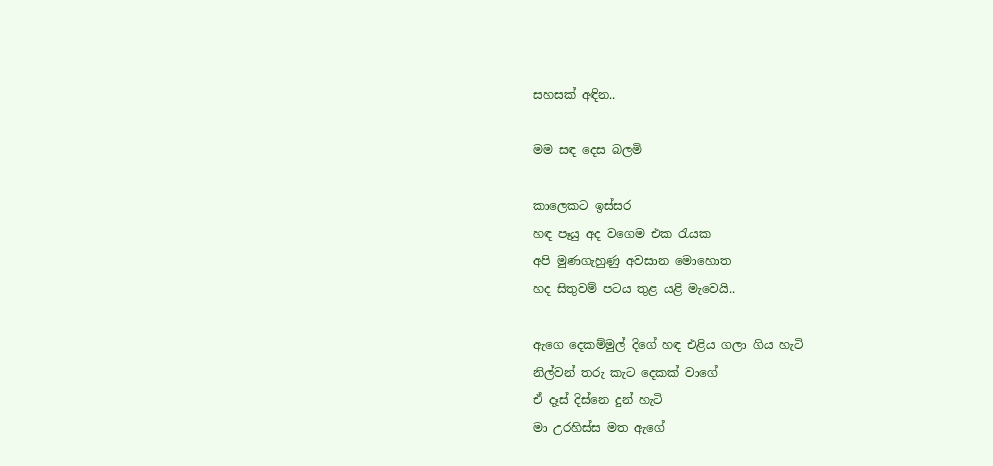සහසක් අඳින..

මම සඳ දෙස බලමි

කාලෙකට ඉස්සර
හඳ පෑයු අද වගෙම එක රැයක
අපි මුණගැහුණු අවසාන මොහොත
හද සිතුවම් පටය තුළ යළි මැවෙයි..

ඇගෙ දෙකම්මුල් දිගේ හඳ එළිය ගලා ගිය හැටි
නිල්වන් තරු කැට දෙකක් වාගේ
ඒ දෑස් දිස්නෙ දුන් හැටි
මා උරහිස්ස මත ඇගේ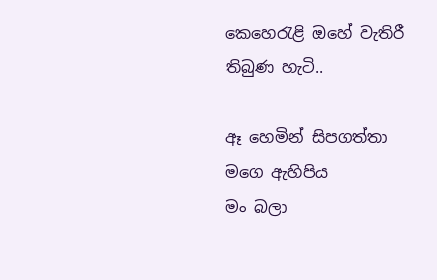කෙහෙරැළි ඔහේ වැතිරී තිබුණ හැටි..

ඈ හෙමින් සිපගත්‍තා මගෙ ඇහිපිය
මං බලා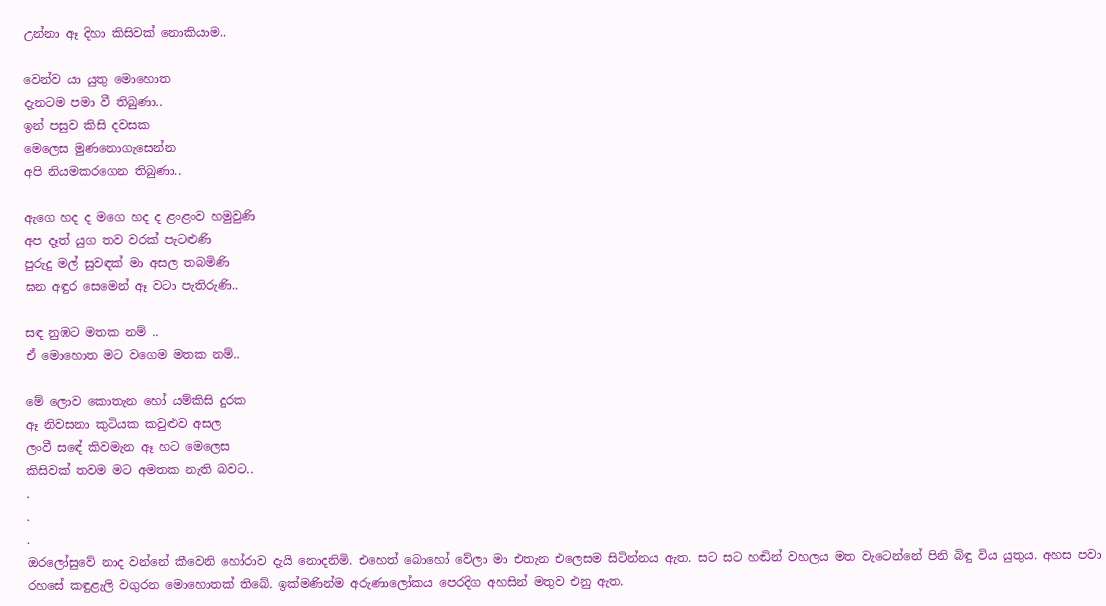උන්නා ඈ දිහා කිසිවක් නොකියාම..

වෙන්ව යා යුතු මොහොත
දැනටම පමා වී තිබුණා..
ඉන් පසුව කිසි දවසක
මෙලෙස මුණනොගැසෙන්න
අපි නියමකරගෙන තිබුණා..

ඇගෙ හද ද මගෙ හද ද ළංළංව හමුවුණි
අප දෑත්‍ යුග තව වරක් පැටළුණි
පුරුදු මල් සුවඳක් මා අසල තබමිණි
ඝන අඳුර සෙමෙන් ඈ වටා පැතිරුණි..

සඳ නුඹට මතක නම් ..
ඒ මොහොත මට වගෙම මතක නම්..

මේ ලොව කොතැන හෝ යම්කිසි දුරක
ඈ නිවසනා කුටියක කවුළුව අසල
ලංවී සඳේ කිවමැන ඈ හට මෙලෙස
කිසිවක් තවම මට අමතක නැති බවට..
.
.
.
ඔරලෝසුවේ නාද වන්නේ කීවෙනි හෝරාව දැයි නොදනිමි. එහෙත් බොහෝ වේලා මා එතැන එලෙසම සිටින්නය ඇත. සට සට හඬින් වහලය මත වැටෙන්නේ පිනි බිඳු විය යුතුය. අහස පවා රහසේ කඳුළැලි වගුරන මොහොතක් තිබේ. ඉක්මණින්ම අරුණාලෝකය පෙරදිග අහසින් මතුව එනු ඇත.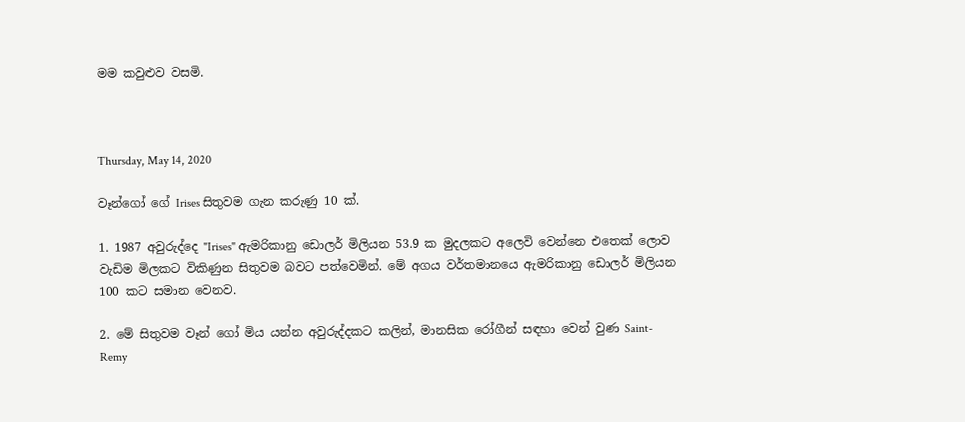මම කවුළුව වසමි.



Thursday, May 14, 2020

වෑන්ගෝ ගේ Irises සිතුවම ගැන කරුණු 10 ක්.

1. 1987 අවුරුද්දෙ "Irises" ඇමරිකානු ඩොලර් මිලියන 53.9 ක මුදලකට අලෙවි වෙන්නෙ එතෙක් ලොව වැඩිම මිලකට විකිණුන සිතුවම බවට පත්වෙමින්. මේ අගය වර්තමානයෙ ඇමරිකානු ඩොලර් මිලියන 100 කට සමාන වෙනව.

2. මේ සිතුවම වෑන් ගෝ මිය යන්න අවුරුද්දකට කලින්, මානසික රෝගීන් සඳහා වෙන් වුණ Saint-Remy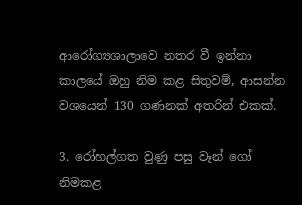ආරෝග්‍යශාලාවෙ නතර වී ඉන්නා කාලයේ ඔහු නිම කළ සිතුවම්, ආසන්න වශයෙන් 130 ගණනක් අතරින් එකක්.

3. රෝහල්ගත වුණු පසු වෑන් ගෝ නිමකළ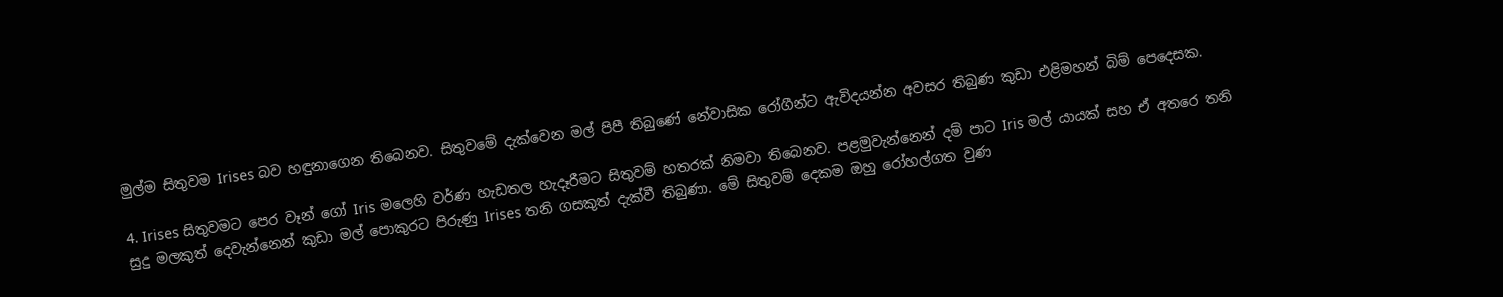මුල්ම සිතුවම Irises බව හඳුනාගෙන තිබෙනව. සිතුවමේ දැක්වෙන මල් පිපී තිබුණේ නේවාසික රෝගීන්ට ඇවිදයන්න අවසර තිබුණ කුඩා එළිමහන් බිම් පෙදෙසක.

4. Irises සිතුවමට පෙර වෑන් ගෝ Iris මලෙහි වර්ණ හැඩතල හැදෑරීමට සිතුවම් හතරක් නිමවා තිබෙනව. පළමුවැන්නෙන් දම් පාට Iris මල් යායක් සහ ඒ අතරෙ තනි සුදු මලකුත් දෙවැන්නෙන් කුඩා මල් පොකුරට පිරුණු Irises තනි ගසකුත් දැක්වී තිබුණා. මේ සිතුවම් දෙකම ඔහු රෝහල්ගත වුණ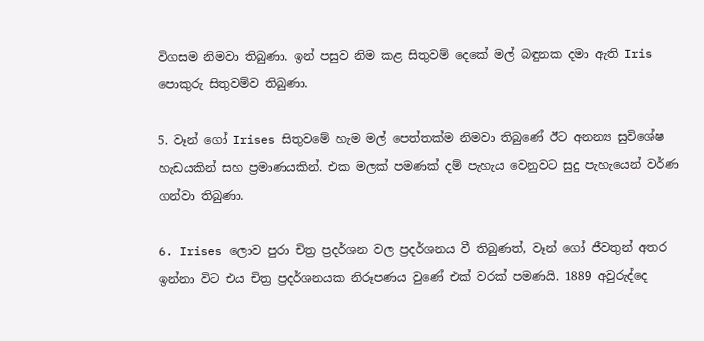විගසම නිමවා තිබුණා. ඉන් පසුව නිම කළ සිතුවම් දෙකේ මල් බඳුනක දමා ඇති Iris පොකුරු සිතුවම්ව තිබුණා.

5. වෑන් ගෝ Irises සිතුවමේ හැම මල් පෙත්තක්ම නිමවා තිබුණේ ඊට අනන්‍ය සුවිශේෂ හැඩයකින් සහ ප්‍රමාණයකින්. එක මලක් පමණක් දම් පැහැය වෙනුවට සුදු පැහැයෙන් වර්ණ ගන්වා තිබුණා.

6. Irises ලොව පුරා චිත්‍ර ප්‍රදර්ශන වල ප්‍රදර්ශනය වී තිබුණත්, වෑන් ගෝ ජීවතුන් අතර ඉන්නා විට එය චිත්‍ර ප්‍රදර්ශනයක නිරූපණය වුණේ එක් වරක් පමණයි. 1889 අවුරුද්දෙ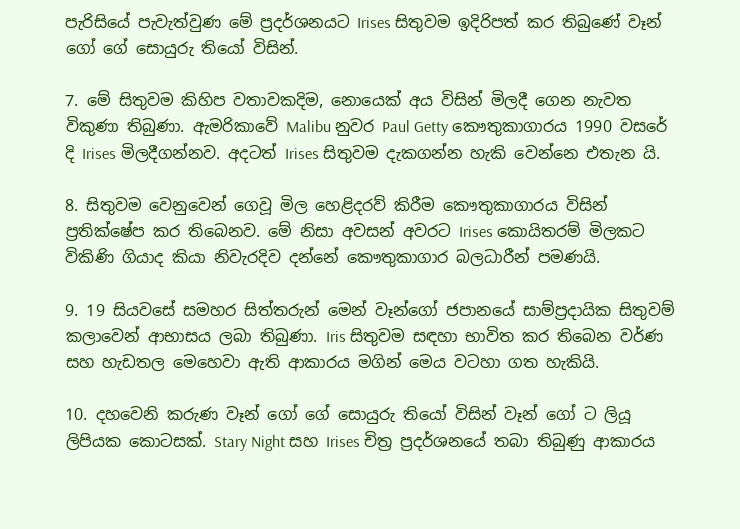පැරිසියේ පැවැත්වුණ මේ ප්‍රදර්ශනයට Irises සිතුවම ඉදිරිපත් කර තිබුණේ වෑන් ගෝ ගේ සොයුරු තියෝ විසින්.

7. මේ සිතුවම කිහිප වතාවකදිම, නොයෙක් අය විසින් මිලදී ගෙන නැවත විකුණා තිබුණා. ඇමරිකාවේ Malibu නුවර Paul Getty කෞතුකාගාරය 1990 වසරේ දි Irises මිලදීගන්නව. අදටත් Irises සිතුවම දැකගන්න හැකි වෙන්නෙ එතැන යි.

8. සිතුවම වෙනුවෙන් ගෙවූ මිල හෙළිදරව් කිරීම කෞතුකාගාරය විසින් ප්‍රතික්ෂේප කර තිබෙනව. මේ නිසා අවසන් අවරට Irises කොයිතරම් මිලකට විකිණි ගියාද කියා නිවැරදිව දන්නේ කෞතුකාගාර බලධාරීන් පමණයි.

9. 19 සියවසේ සමහර සිත්තරුන් මෙන් වෑන්ගෝ ජපානයේ සාම්ප්‍රදායික සිතුවම් කලාවෙන් ආභාසය ලබා තිබුණා. Iris සිතුවම සඳහා භාවිත කර තිබෙන වර්ණ සහ හැඩතල මෙහෙවා ඇති ආකාරය මගින් මෙය වටහා ගත හැකියි.

10. දහවෙනි කරුණ වෑන් ගෝ ගේ සොයුරු තියෝ විසින් වෑන් ගෝ ට ලියූ ලිපියක කොටසක්. Stary Night සහ Irises චිත්‍ර ප්‍රදර්ශනයේ තබා තිබුණු ආකාරය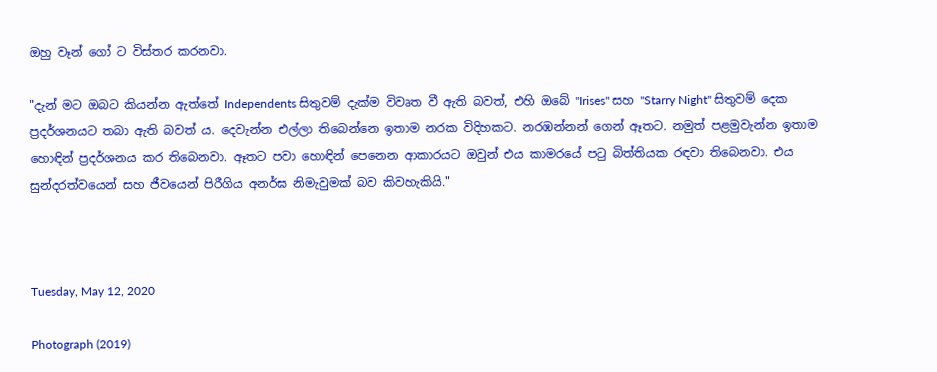ඔහු වෑන් ගෝ ට විස්තර කරනවා.

"දැන් මට ඔබට කියන්න ඇත්තේ Independents සිතුවම් දැක්ම විවෘත වී ඇති බවත්, එහි ඔබේ "Irises" සහ "Starry Night" සිතුවම් දෙක ප්‍රදර්ශනයට තබා ඇති බවත් ය. දෙවැන්න එල්ලා තිබෙන්නෙ ඉතාම නරක විදිහකට. නරඹන්නන් ගෙන් ඈතට. නමුත් පළමුවැන්න ඉතාම හොඳින් ප්‍රදර්ශනය කර තිබෙනවා. ඈතට පවා හොඳින් පෙනෙන ආකාරයට ඔවුන් එය කාමරයේ පටු බිත්තියක රඳවා තිබෙනවා. එය සුන්දරත්වයෙන් සහ ජීවයෙන් පිරීගිය අනර්ඝ නිමැවුමක් බව කිවහැකියි."



Tuesday, May 12, 2020

Photograph (2019)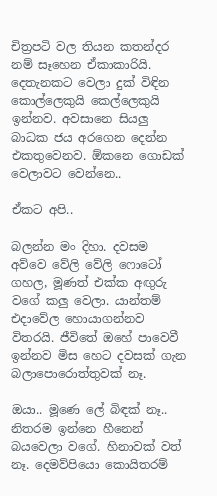චිත්‍රපටි වල තියන කතන්දර නම් සෑහෙන ඒකාකාරියි. දෙතැනකට වෙලා දුක් විඳින කොල්ලෙකුයි කෙල්ලෙකුයි ඉන්නව. අවසානෙ සියලු බාධක ජය අරගෙන දෙන්න එකතුවෙනව. ඕකනෙ ගොඩක් වෙලාවට වෙන්නෙ..

ඒකට අපි..

බලන්න මං දිහා. දවසම අව්වෙ වේලි වේලි ෆොටෝ ගහල, මූණත් එක්ක අඟුරු වගේ කලු වෙලා. යාන්තම් එදාවේල හොයාගන්නව විතරයි. ජීවිතේ ඔහේ පාවෙවී ඉන්නව මිස හෙට දවසක් ගැන බලාපොරොත්තුවක් නෑ.

ඔයා.. මූණෙ ලේ බිඳක් නෑ.. නිතරම ඉන්නෙ හීනෙන් බයවෙලා වගේ. හිනාවක් වත් නෑ. දෙමව්පියො කොයිතරම්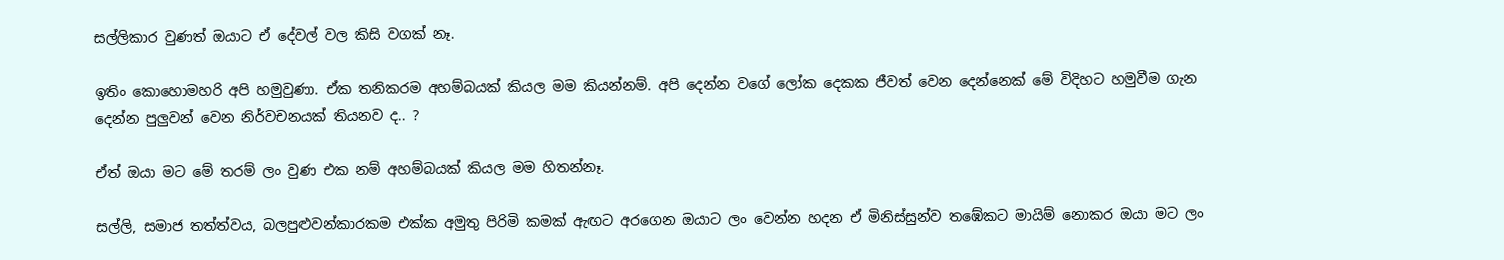සල්ලිකාර වුණත් ඔයාට ඒ දේවල් වල කිසි වගක් නෑ.

ඉතිං කොහොමහරි අපි හමුවුණා. ඒක තනිකරම අහම්බයක් කියල මම කියන්නම්. අපි දෙන්න වගේ ලෝක දෙකක ජීවත් වෙන දෙන්නෙක් මේ විදිහට හමුවීම ගැන දෙන්න පුලුවන් වෙන නිර්වචනයක් තියනව ද.. ?

ඒත් ඔයා මට මේ තරම් ලං වුණ එක නම් අහම්බයක් කියල මම හිතන්නෑ.

සල්ලි, සමාජ තත්ත්වය, බලපුළුවන්කාරකම එක්ක අමුතු පිරිමි කමක් ඇඟට අරගෙන ඔයාට ලං වෙන්න හදන ඒ මිනිස්සුන්ව තඹේකට මායිම් නොකර ඔයා මට ලං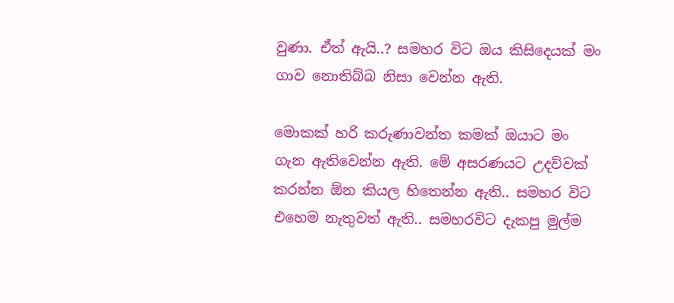වුණා. ඒත් ඇයි..? සමහර විට ඔය කිසිදෙයක් මං ගාව නොතිබ්බ නිසා වෙන්න ඇති.

මොකක් හරි කරුණාවන්ත කමක් ඔයාට මං ගැන ඇතිවෙන්න ඇති. මේ අසරණයට උදව්වක් කරන්න ඕන කියල හිතෙන්න ඇති.. සමහර විට එහෙම නැතුවත් ඇති.. සමහරවිට දැකපු මුල්ම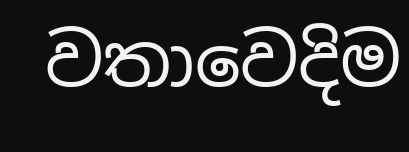වතාවෙදිම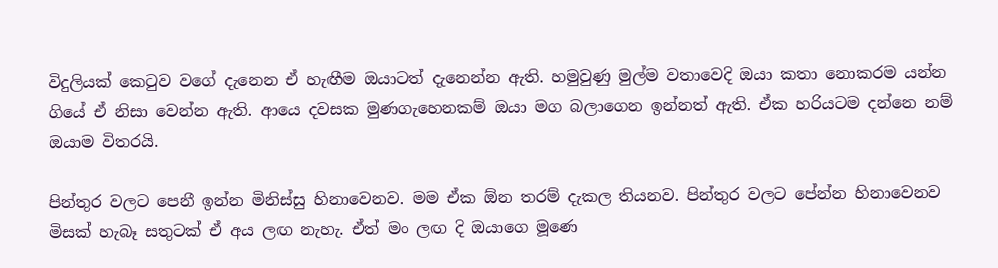විදුලියක් කෙටුව වගේ දැනෙන ඒ හැඟීම ඔයාටත් දැනෙන්න ඇති. හමුවුණු මුල්ම වතාවෙදි ඔයා කතා නොකරම යන්න ගියේ ඒ නිසා වෙන්න ඇති. ආයෙ දවසක මුණගැහෙනකම් ඔයා මග බලාගෙන ඉන්නත් ඇති. ඒක හරියටම දන්නෙ නම් ඔයාම විතරයි.

පින්තුර වලට පෙනී ඉන්න මිනිස්සු හිනාවෙනව. මම ඒක ඕන තරම් දැකල තියනව. පින්තුර වලට පේන්න හිනාවෙනව මිසක් හැබෑ සතුටක් ඒ අය ලඟ නැහැ. ඒත් මං ලඟ දි ඔයාගෙ මූණෙ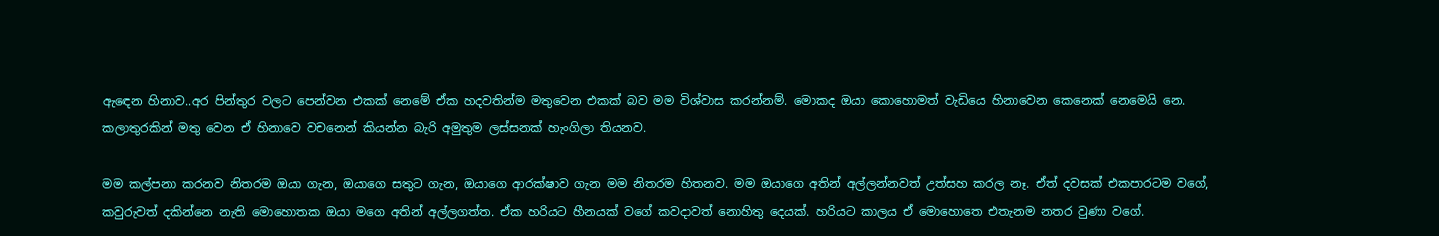ඇඳෙන හිනාව..අර පින්තුර වලට පෙන්වන එකක් නෙමේ ඒක හදවතින්ම මතුවෙන එකක් බව මම විශ්වාස කරන්නම්. මොකද ඔයා කොහොමත් වැඩියෙ හිනාවෙන කෙනෙක් නෙමෙයි නෙ. කලාතුරකින් මතු වෙන ඒ හිනාවෙ වචනෙන් කියන්න බැරි අමුතුම ලස්සනක් හැංගිලා තියනව.

මම කල්පනා කරනව නිතරම ඔයා ගැන, ඔයාගෙ සතුට ගැන, ඔයාගෙ ආරක්ෂාව ගැන මම නිතරම හිතනව. මම ඔයාගෙ අතින් අල්ලන්නවත් උත්සහ කරල නෑ. ඒත් දවසක් එකපාරටම වගේ, කවුරුවත් දකින්නෙ නැති මොහොතක ඔයා මගෙ අතින් අල්ලගත්ත. ඒක හරියට හීනයක් වගේ කවදාවත් නොහිතු දෙයක්. හරියට කාලය ඒ මොහොතෙ එතැනම නතර වුණා වගේ.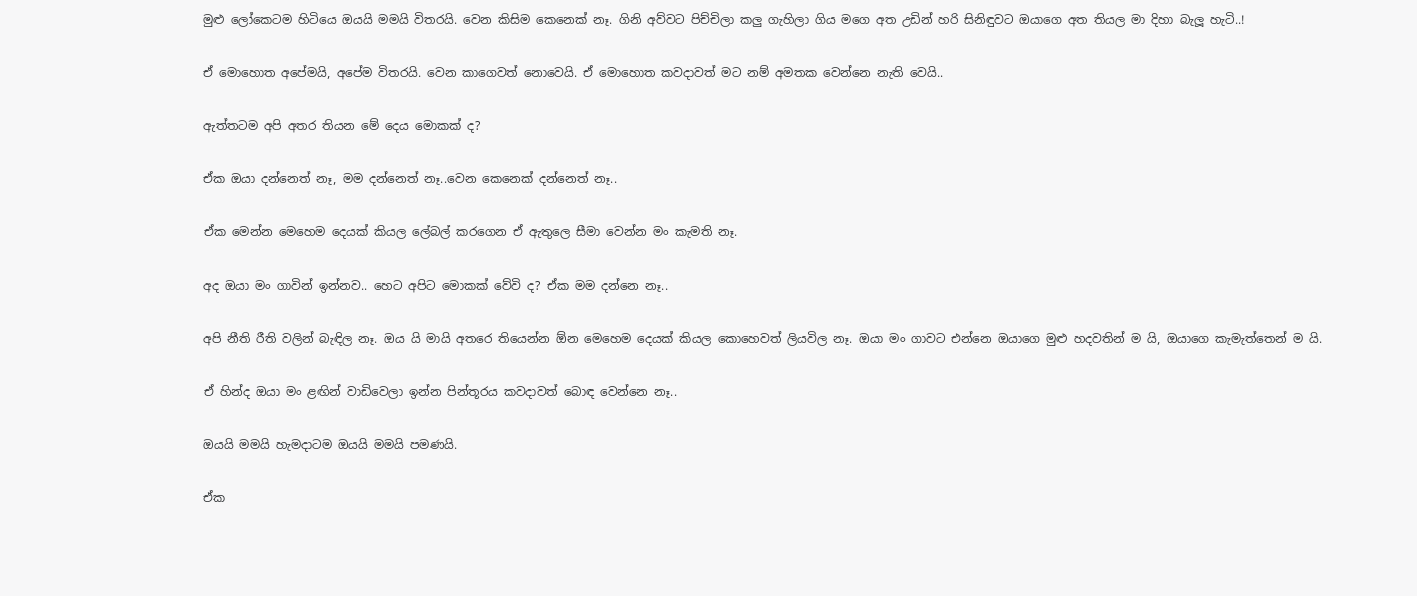මුළු ලෝකෙටම හිටියෙ ඔයයි මමයි විතරයි. වෙන කිසිම කෙනෙක් නෑ. ගිනි අව්වට පිච්චිලා කලු ගැහිලා ගිය මගෙ අත උඩින් හරි සිනිඳුවට ඔයාගෙ අත තියල මා දිහා බැලූ හැටි..!

ඒ මොහොත අපේමයි, අපේම විතරයි. වෙන කාගෙවත් නොවෙයි. ඒ මොහොත කවදාවත් මට නම් අමතක වෙන්නෙ නැති වෙයි..

ඇත්තටම අපි අතර තියන මේ දෙය මොකක් ද?

ඒක ඔයා දන්නෙත් නෑ, මම දන්නෙත් නෑ..වෙන කෙනෙක් දන්නෙත් නෑ..

ඒක මෙන්න මෙහෙම දෙයක් කියල ලේබල් කරගෙන ඒ ඇතුලෙ සීමා වෙන්න මං කැමති නෑ.

අද ඔයා මං ගාවින් ඉන්නව.. හෙට අපිට මොකක් වේවි ද? ඒක මම දන්නෙ නෑ..

අපි නීති රීති වලින් බැඳිල නෑ. ඔය යි මායි අතරෙ තියෙන්න ඕන මෙහෙම දෙයක් කියල කොහෙවත් ලියවිල නෑ. ඔයා මං ගාවට එන්නෙ ඔයාගෙ මුළු හදවතින් ම යි, ඔයාගෙ කැමැත්තෙන් ම යි.

ඒ හින්ද ඔයා මං ළඟින් වාඩිවෙලා ඉන්න පින්තූරය කවදාවත් බොඳ වෙන්නෙ නෑ..

ඔයයි මමයි හැමදාටම ඔයයි මමයි පමණයි.

ඒක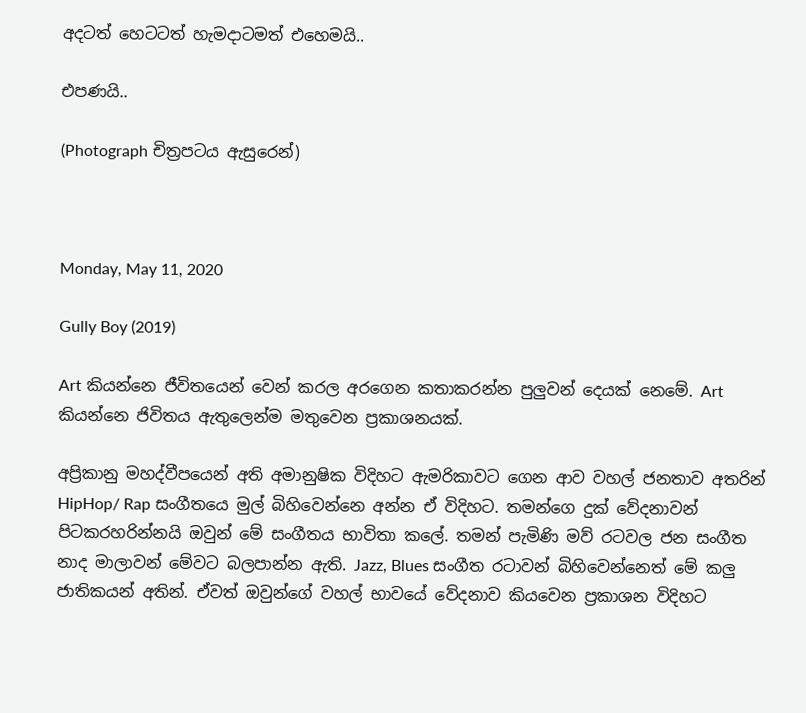අදටත් හෙටටත් හැමදාටමත් එහෙමයි..

එපණයි..

(Photograph චිත්‍රපටය ඇසුරෙන්)



Monday, May 11, 2020

Gully Boy (2019)

Art කියන්නෙ ජීවිතයෙන් වෙන් කරල අරගෙන කතාකරන්න පුලුවන් දෙයක් නෙමේ. Art කියන්නෙ ජිවිතය ඇතුලෙන්ම මතුවෙන ප්‍රකාශනයක්.

අප්‍රිකානු මහද්වීපයෙන් අති අමානුෂික විදිහට ඇමරිකාවට ගෙන ආව වහල් ජනතාව අතරින් HipHop/ Rap සංගීතයෙ මුල් බිහිවෙන්නෙ අන්න ඒ විදිහට. තමන්ගෙ දුක් වේදනාවන් පිටකරහරින්නයි ඔවුන් මේ සංගීතය භාවිතා කලේ. තමන් පැමිණි මව් රටවල ජන සංගීත නාද මාලාවන් මේවට බලපාන්න ඇති. Jazz, Blues සංගීත රටාවන් බිහිවෙන්නෙත් මේ කලු ජාතිකයන් අතින්. ඒවත් ඔවුන්ගේ වහල් භාවයේ වේදනාව කියවෙන ප්‍රකාශන විදිහට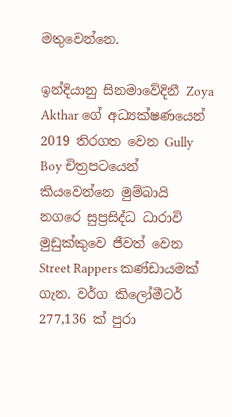මතුවෙන්නෙ.

ඉන්දියානු සිනමාවේදිනී Zoya Akthar ගේ අධ්‍යක්ෂණයෙන් 2019 තිරගත වෙන Gully Boy චිත්‍රපටයෙන් කියවෙන්නෙ මුම්බායි නගරෙ සුප්‍රසිද්ධ ධාරාවි මුඩුක්කුවෙ ජීවත් වෙන Street Rappers කණ්ඩායමක් ගැන. වර්ග කිලෝමීටර් 277,136 ක් පුරා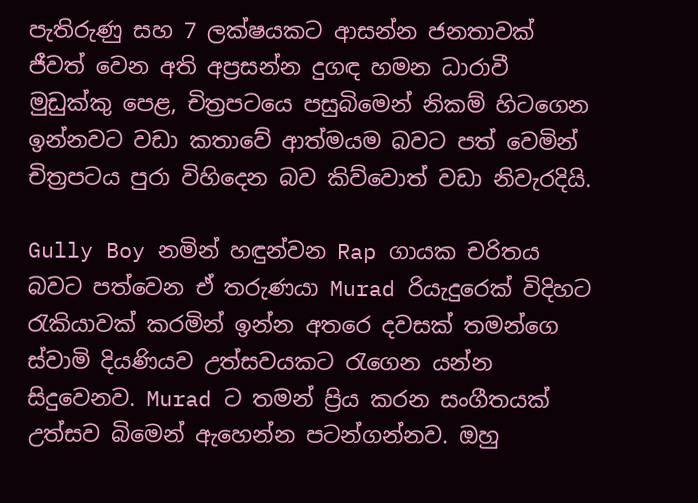පැතිරුණු සහ 7 ලක්ෂයකට ආසන්න ජනතාවක් ජීවත් වෙන අති අප්‍රසන්න දුගඳ හමන ධාරාවී මුඩුක්කු පෙළ, චිත්‍රපටයෙ පසුබිමෙන් නිකම් හිටගෙන ඉන්නවට වඩා කතාවේ ආත්මයම බවට පත් වෙමින් චිත්‍රපටය පුරා විහිදෙන බව කිව්වොත් වඩා නිවැරදියි.

Gully Boy නමින් හඳුන්වන Rap ගායක චරිතය බවට පත්වෙන ඒ තරුණයා Murad රියැදුරෙක් විදිහට රැකියාවක් කරමින් ඉන්න අතරෙ දවසක් තමන්ගෙ ස්වාමි දියණියව උත්සවයකට රැගෙන යන්න සිදුවෙනව. Murad ට තමන් ප්‍රිය කරන සංගීතයක් උත්සව බිමෙන් ඇහෙන්න පටන්ගන්නව. ඔහු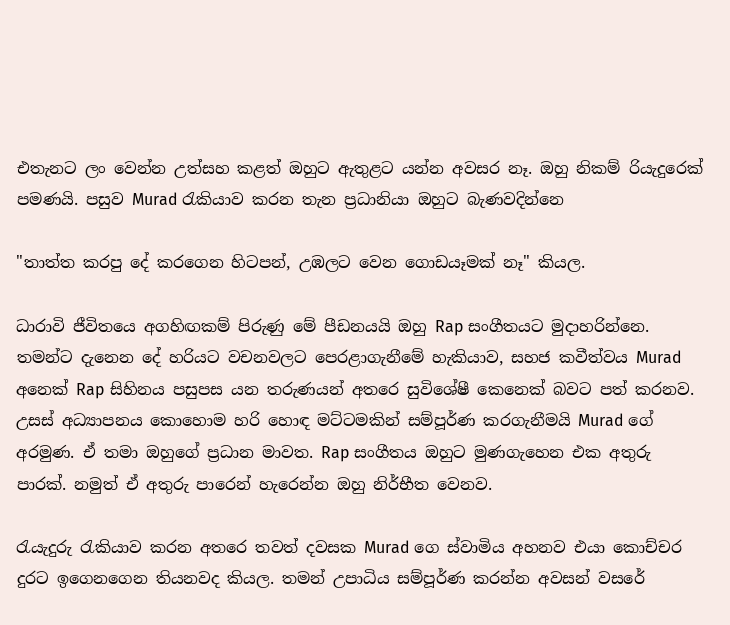එතැනට ලං වෙන්න උත්සහ කළත් ඔහුට ඇතුළට යන්න අවසර නෑ. ඔහු නිකම් රියැදුරෙක් පමණයි. පසුව Murad රැකියාව කරන තැන ප්‍රධානියා ඔහුට බැණවදින්නෙ

"තාත්ත කරපු දේ කරගෙන හිටපන්, උඹලට වෙන ගොඩයෑමක් නෑ" කියල.

ධාරාවි ජීවිතයෙ අගහිඟකම් පිරුණු මේ පීඩනයයි ඔහු Rap සංගීතයට මුදාහරින්නෙ. තමන්ට දැනෙන දේ හරියට වචනවලට පෙරළාගැනීමේ හැකියාව, සහජ කවීත්වය Murad අනෙක් Rap සිහිනය පසුපස යන තරුණයන් අතරෙ සුවිශේෂී කෙනෙක් බවට පත් කරනව. උසස් අධ්‍යාපනය කොහොම හරි හොඳ මට්ටමකින් සම්පූර්ණ කරගැනීමයි Murad ගේ අරමුණ. ඒ තමා ඔහුගේ ප්‍රධාන මාවත. Rap සංගීතය ඔහුට මුණගැහෙන එක අතුරු පාරක්. නමුත් ඒ අතුරු පාරෙන් හැරෙන්න ඔහු නිර්භීත වෙනව.

රැයැදුරු රැකියාව කරන අතරෙ තවත් දවසක Murad ගෙ ස්වාමිය අහනව එයා කොච්චර දුරට ඉගෙනගෙන තියනවද කියල. තමන් උපාධිය සම්පූර්ණ කරන්න අවසන් වසරේ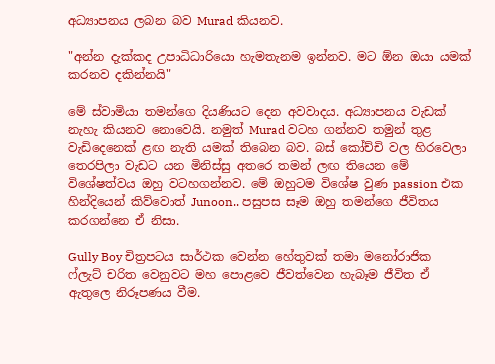අධ්‍යාපනය ලබන බව Murad කියනව.

"අන්න දැක්කද උපාධිධාරියො හැමතැනම ඉන්නව. මට ඕන ඔයා යමක් කරනව දකින්නයි"

මේ ස්වාමියා තමන්ගෙ දියණියට දෙන අවවාදය. අධ්‍යාපනය වැඩක් නැහැ කියනව නොවෙයි. නමුත් Murad වටහ ගන්නව තමුන් තුළ වැඩිදෙනෙක් ළඟ නැති යමක් තිබෙන බව. බස් කෝච්චි වල හිරවෙලා තෙරපිලා වැඩට යන මිනිස්සු අතරෙ තමන් ලඟ තියෙන මේ විශේෂත්වය ඔහු වටහගන්නව. මේ ඔහුටම විශේෂ වුණ passion එක හින්දියෙන් කිව්වොත් Junoon.. පසුපස සෑම ඔහු තමන්ගෙ ජීවිතය කරගන්නෙ ඒ නිසා.

Gully Boy චිත්‍රපටය සාර්ථක වෙන්න හේතුවක් තමා මනෝරාජික ෆ්ලැට් චරිත වෙනුවට මහ පොළවෙ ජීවත්වෙන හැබෑම ජීවිත ඒ ඇතුලෙ නිරූපණය වීම.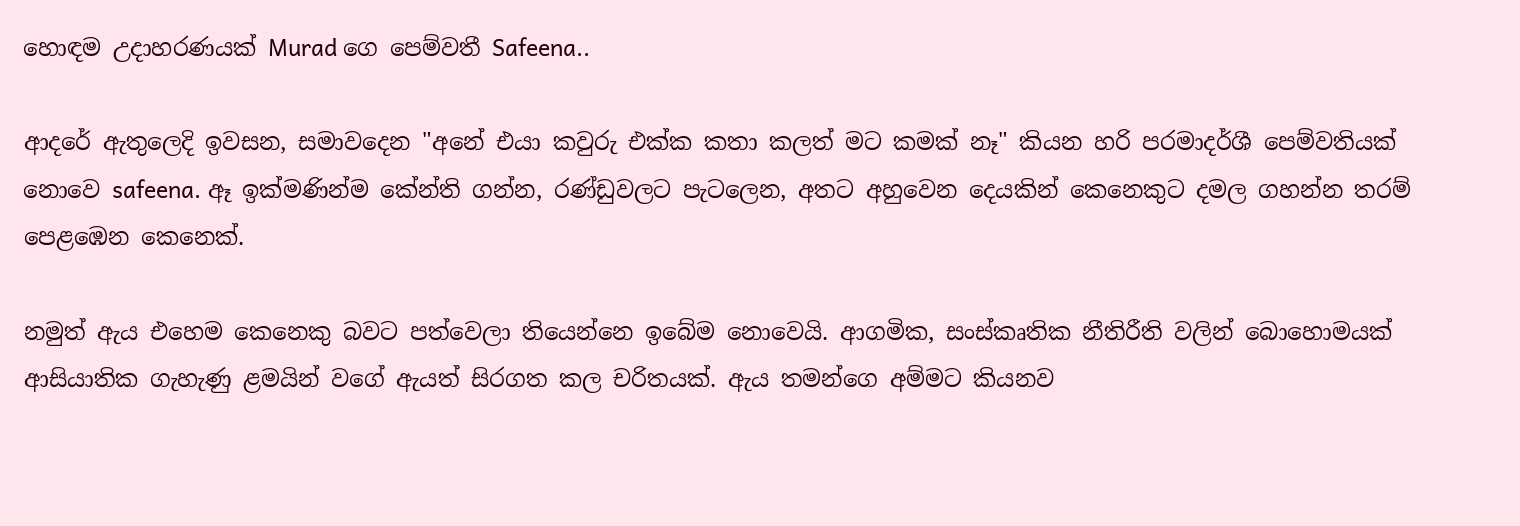හොඳම උදාහරණයක් Murad ගෙ පෙම්වතී Safeena..

ආදරේ ඇතුලෙදි ඉවසන, සමාවදෙන "අනේ එයා කවුරු එක්ක කතා කලත් මට කමක් නෑ" කියන හරි පරමාදර්ශී පෙම්වතියක් නොවෙ safeena. ඈ ඉක්මණින්ම කේන්ති ගන්න, රණ්ඩුවලට පැටලෙන, අතට අහුවෙන දෙයකින් කෙනෙකුට දමල ගහන්න තරම් පෙළඹෙන කෙනෙක්.

නමුත් ඇය එහෙම කෙනෙකු බවට පත්වෙලා තියෙන්නෙ ඉබේම නොවෙයි. ආගමික, සංස්කෘතික නීතිරීති වලින් බොහොමයක් ආසියාතික ගැහැණු ළමයින් වගේ ඇයත් සිරගත කල චරිතයක්. ඇය තමන්ගෙ අම්මට කියනව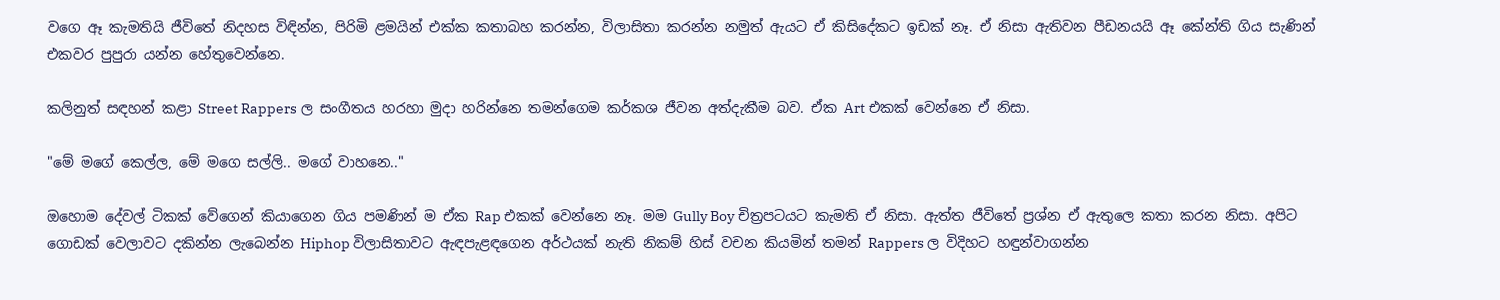වගෙ ඈ කැමතියි ජීවිතේ නිදහස විඳින්න, පිරිමි ළමයින් එක්ක කතාබහ කරන්න, විලාසිතා කරන්න නමුත් ඇයට ඒ කිසිදේකට ඉඩක් නෑ. ඒ නිසා ඇතිවන පීඩනයයි ඈ කේන්ති ගිය සැණින් එකවර පුපුරා යන්න හේතුවෙන්නෙ.

කලිනුත් සඳහන් කළා Street Rappers ල සංගීතය හරහා මුදා හරින්නෙ තමන්ගෙම කර්කශ ජීවන අත්දැකීම බව. ඒක Art එකක් වෙන්නෙ ඒ නිසා.

"මේ මගේ කෙල්ල, මේ මගෙ සල්ලි.. මගේ වාහනෙ.."

ඔහොම දේවල් ටිකක් වේගෙන් කියාගෙන ගිය පමණින් ම ඒක Rap එකක් වෙන්නෙ නෑ. මම Gully Boy චිත්‍රපටයට කැමති ඒ නිසා. ඇත්ත ජීවිතේ ප්‍රශ්න ඒ ඇතුලෙ කතා කරන නිසා. අපිට ගොඩක් වෙලාවට දකින්න ලැබෙන්න Hiphop විලාසිතාවට ඇඳපැළඳගෙන අර්ථයක් නැති නිකම් හිස් වචන කියමින් තමන් Rappers ල විදිහට හඳුන්වාගන්න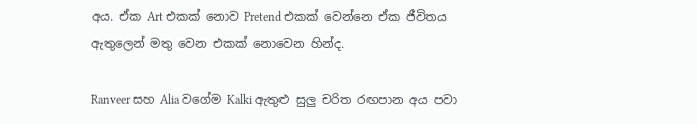අය. ඒක Art එකක් නොව Pretend එකක් වෙන්නෙ ඒක ජීවිතය ඇතුලෙන් මතු වෙන එකක් නොවෙන හින්ද.

Ranveer සහ Alia වගේම Kalki ඇතුළු සුලු චරිත රඟපාන අය පවා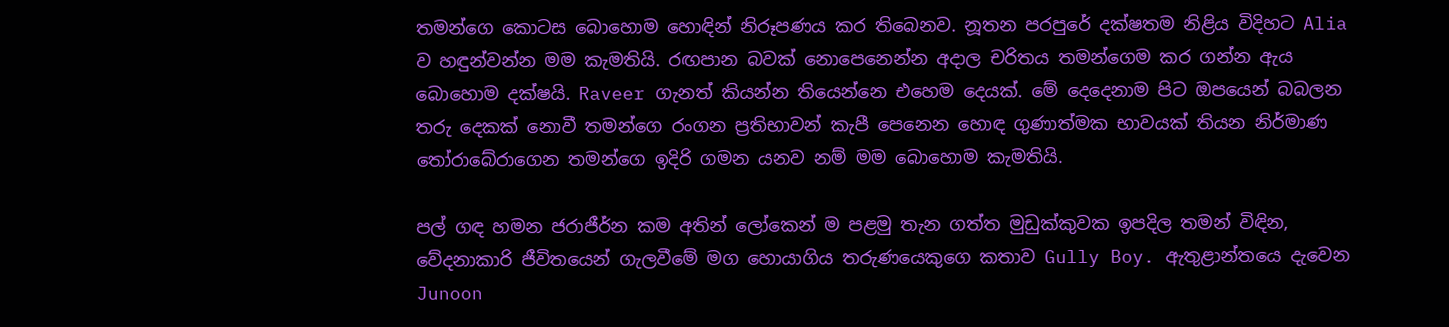තමන්ගෙ කොටස බොහොම හොඳින් නිරූපණය කර තිබෙනව. නූතන පරපුරේ දක්ෂතම නිළිය විදිහට Alia ව හඳුන්වන්න මම කැමතියි. රඟපාන බවක් නොපෙනෙන්න අදාල චරිතය තමන්ගෙම කර ගන්න ඇය බොහොම දක්ෂයි. Raveer ගැනත් කියන්න තියෙන්නෙ එහෙම දෙයක්. මේ දෙදෙනාම පිට ඔපයෙන් බබලන තරු දෙකක් නොවී තමන්ගෙ රංගන ප්‍රතිභාවන් කැපී පෙනෙන හොඳ ගුණාත්මක භාවයක් තියන නිර්මාණ තෝරාබේරාගෙන තමන්ගෙ ඉදිරි ගමන යනව නම් මම බොහොම කැමතියි.

පල් ගඳ හමන ජරාජීර්න කම අතින් ලෝකෙන් ම පළමු තැන ගත්ත මුඩුක්කුවක ඉපදිල තමන් විඳින, වේදනාකාරි ජීවිතයෙන් ගැලවීමේ මග හොයාගිය තරුණයෙකුගෙ කතාව Gully Boy. ඇතුළාන්තයෙ දැවෙන Junoon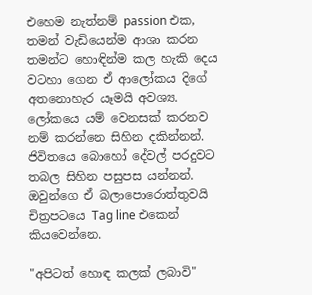එහෙම නැත්නම් passion එක, තමන්‍ වැඩියෙන්ම ආශා කරන තමන්ට හොඳින්ම කල හැකි දෙය වටහා ගෙන ඒ ආලෝකය දිගේ අතනොහැර යෑමයි අවශ්‍ය. ලෝකයෙ යම් වෙනසක් කරනව නම් කරන්නෙ සිහින දකින්නන්. ජිවිතයෙ බොහෝ දේවල් පරදුවට තබල සිහින පසුපස යන්නන්. ඔවුන්ගෙ ඒ බලාපොරොත්තුවයි චිත්‍රපටයෙ Tag line එකෙන් කියවෙන්නෙ.

"අපිටත් හොඳ කලක් ලබාවි"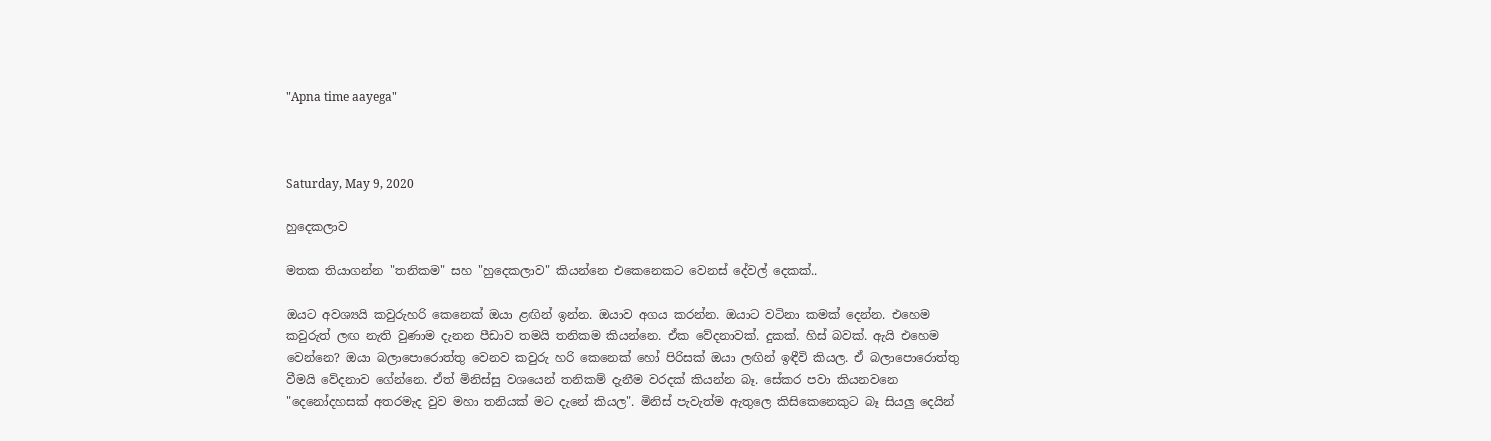"Apna time aayega"



Saturday, May 9, 2020

හුදෙකලාව

මතක තියාගන්න "තනිකම" සහ "හුදෙකලාව" කියන්නෙ එකෙනෙකට වෙනස් දේවල් දෙකක්..

ඔයට අවශ්‍යයි කවුරුහරි කෙනෙක් ඔයා ළඟින් ඉන්න. ඔයාව අගය කරන්න. ඔයාට වටිනා කමක් දෙන්න. එහෙම කවුරුත් ලඟ නැති වුණාම දැනන පීඩාව තමයි තනිකම කියන්නෙ. ඒක වේදනාවක්. දුකක්. හිස් බවක්. ඇයි එහෙම වෙන්නෙ? ඔයා බලාපොරොත්තු වෙනව කවුරු හරි කෙනෙක් හෝ පිරිසක් ඔයා ලඟින් ඉඳීවි කියල. ඒ බලාපොරොත්තු වීමයි වේදනාව ගේන්නෙ. ඒත් මිනිස්සු වශයෙන් තනිකම් දැනීම වරදක් කියන්න බෑ. සේකර පවා කියනවනෙ "දෙනෝදහසක් අතරමැද වුව මහා තනියක් මට දැනේ කියල". මිනිස් පැවැත්ම ඇතුලෙ කිසිකෙනෙකුට බෑ සියලු දෙයින්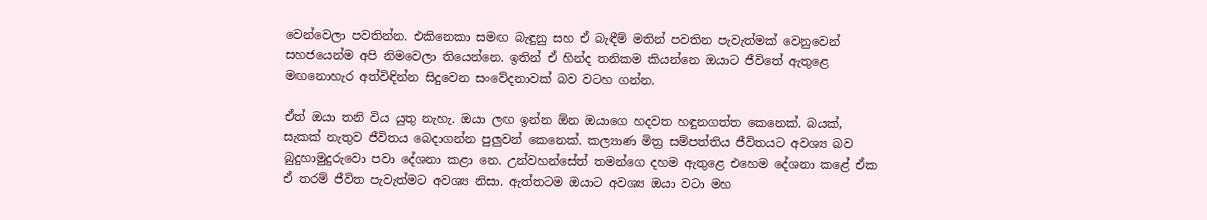වෙන්වෙලා පවතින්න. එකිනෙකා සමඟ බැඳුනු සහ ඒ බැඳීම් මතින් පවතින පැවැත්මක් වෙනුවෙන් සහජයෙන්ම අපි නිමවෙලා තියෙන්නෙ. ඉතින් ඒ හින්ද තනිකම කියන්නෙ ඔයාට ජීවිතේ ඇතුළෙ මඟනොහැර අත්විඳින්න සිදුවෙන සංවේදනාවක් බව වටහ ගන්න.

ඒත් ඔයා තනි විය යුතු නැහැ. ඔයා ලඟ ඉන්න ඕන ඔයාගෙ හදවත හඳුනගත්ත කෙනෙක්. බයක්, සැකක් නැතුව ජීවිතය බෙදාගන්න පුලුවන් කෙනෙක්. කල්‍යාණ මිත්‍ර සම්පත්තිය ජීවිතයට අවශ්‍ය බව බුදුහාමුදුරුවො පවා දේශනා කළා නෙ. උන්වහන්සේත් තමන්ගෙ දහම ඇතුළෙ එහෙම දේශනා කළේ ඒක ඒ තරම් ජීවිත පැවැත්මට අවශ්‍ය නිසා. ඇත්තටම ඔයාට අවශ්‍ය ඔයා වටා මහ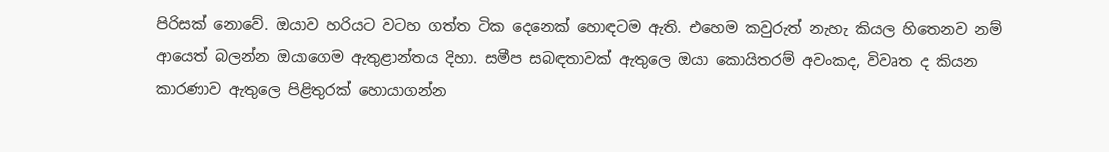පිරිසක් නොවේ. ඔයාව හරියට වටහ ගත්ත ටික දෙනෙක් හොඳටම ඇති. එහෙම කවුරුත් නැහැ කියල හිතෙනව නම් ආයෙත් බලන්න ඔයාගෙම ඇතුළාන්තය දිහා. සමීප සබඳතාවක් ඇතුලෙ ඔයා කොයිතරම් අවංකද, විවෘත ද කියන කාරණාව ඇතුලෙ පිළිතුරක් හොයාගන්න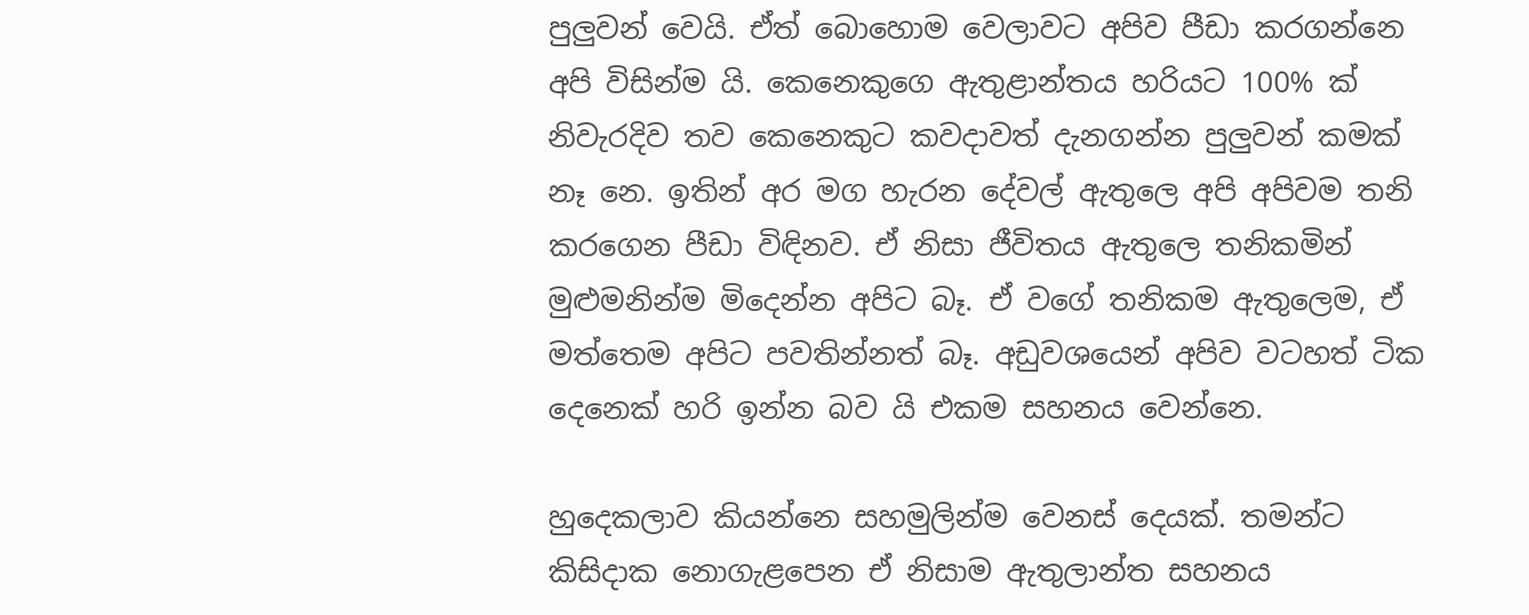පුලුවන් වෙයි. ඒත් බොහොම වෙලාවට අපිව පීඩා කරගන්නෙ අපි විසින්ම යි. කෙනෙකුගෙ ඇතුළාන්තය හරියට 100% ක් නිවැරදිව තව කෙනෙකුට කවදාවත් දැනගන්න පුලුවන් කමක් නෑ නෙ. ඉතින් අර මග හැරන දේවල් ඇතුලෙ අපි අපිවම තනි කරගෙන පීඩා විඳිනව. ඒ නිසා ජීවිතය ඇතුලෙ තනිකමින් මුළුමනින්ම මිදෙන්න අපිට බෑ. ඒ වගේ තනිකම ඇතුලෙම, ඒ මත්තෙම අපිට පවතින්නත් බෑ. අඩුවශයෙන් අපිව වටහත් ටික දෙනෙක් හරි ඉන්න බව යි එකම සහනය වෙන්නෙ.

හුදෙකලාව කියන්නෙ සහමුලින්ම වෙනස් දෙයක්. තමන්ට කිසිදාක නොගැළපෙන ඒ නිසාම ඇතුලාන්ත සහනය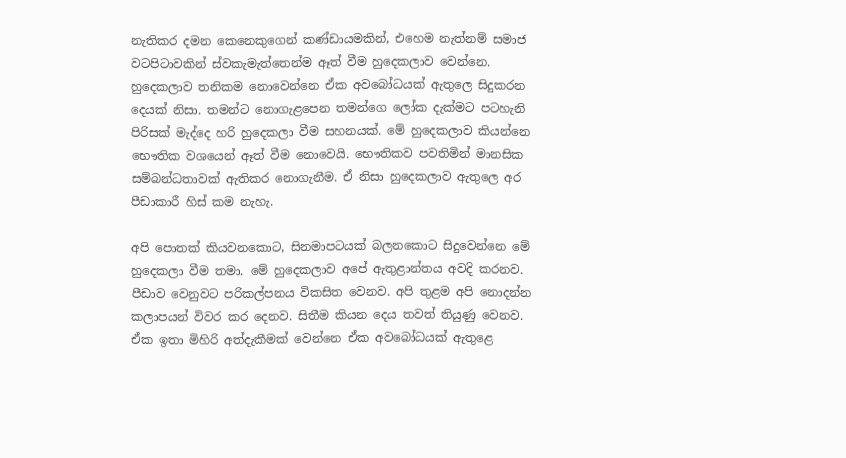නැතිකර දමන කෙනෙකුගෙන් කණ්ඩායමකින්, එහෙම නැත්නම් සමාජ වටපිටාවකින් ස්වකැමැත්තෙන්ම ඈත් වීම හුදෙකලාව වෙන්නෙ. හුදෙකලාව තනිකම නොවෙන්නෙ ඒක අවබෝධයක් ඇතුලෙ සිදුකරන දෙයක් නිසා. තමන්ට නොගැළපෙන තමන්ගෙ ලෝක දැක්මට පටහැනි පිරිසක් මැද්දෙ හරි හුදෙකලා වීම සහනයක්. මේ හුදෙකලාව කියන්නෙ භෞතික වශයෙන් ඈත් වීම නොවෙයි. භෞතිකව පවතිමින් මානසික සම්බන්ධතාවක් ඇතිකර නොගැනීම. ඒ නිසා හුදෙකලාව ඇතුලෙ අර පීඩාකාරී හිස් කම නැහැ.

අපි පොතක් කියවනකොට, සිනමාපටයක් බලනකොට සිදුවෙන්නෙ මේ හුදෙකලා වීම තමා. මේ හුදෙකලාව අපේ ඇතුළාන්තය අවදි කරනව. පීඩාව වෙනුවට පරිකල්පනය විකසිත වෙනව. අපි තුළම අපි නොදන්න කලාපයන් විවර කර දෙනව. සිතීම කියන දෙය තවත් තියුණු වෙනව. ඒක ඉතා මිහිරි අත්දැකීමක් වෙන්නෙ ඒක අවබෝධයක් ඇතුළෙ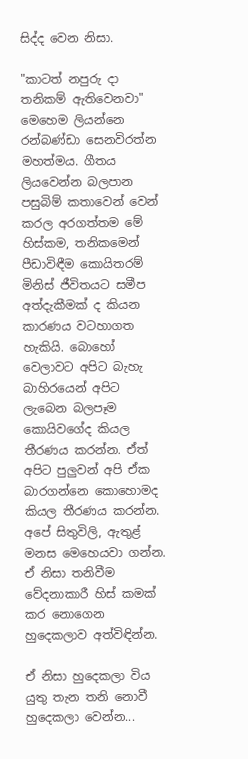සිද්ද වෙන නිසා.

"කාටත් නපුරු දා තනිකම් ඇතිවෙනවා" මෙහෙම ලියන්නෙ රන්බණ්ඩා සෙනවිරත්න මහත්මය. ගීතය ලියවෙන්න බලපාන පසුබිම් කතාවෙන් වෙන් කරල අරගත්තම මේ හිස්කම, තනිකමෙන් පීඩාවිඳීම කොයිතරම් මිනිස් ජීවිතයට සමීප අත්දැකීමක් ද කියන කාරණය වටහාගත හැකියි. බොහෝ වෙලාවට අපිට බැහැ බාහිරයෙන් අපිට ලැබෙන බලපෑම කොයිවගේද කියල තීරණය කරන්න. ඒත් අපිට පුලුවන් අපි ඒක බාරගන්නෙ කොහොමද කියල තීරණය කරන්න. අපේ සිතුවිලි, ඇතුළ් මනස මෙහෙයවා ගන්න. ඒ නිසා තනිවීම වේදනාකාරී හිස් කමක් කර නොගෙන හුදෙකලාව අත්විඳින්න.

ඒ නිසා හුදෙකලා විය යුතු තැන තනි නොවී හුදෙකලා වෙන්න...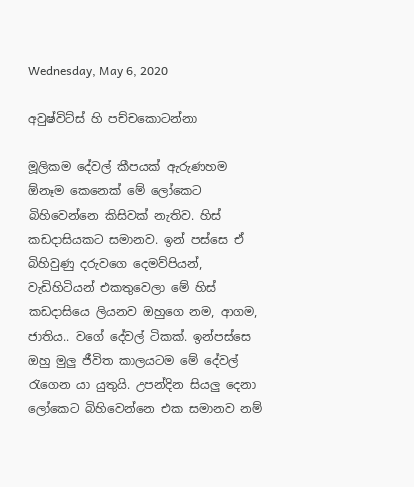Wednesday, May 6, 2020

අවුෂ්විට්ස් හි පච්චකොටන්නා

මූලිකම දේවල් කීපයක් ඇරුණහම ඕනෑම කෙනෙක් මේ ලෝකෙට බිහිවෙන්නෙ කිසිවක් නැතිව. හිස් කඩදාසියකට සමානව. ඉන් පස්සෙ ඒ බිහිවුණු දරුවගෙ දෙමව්පියන්, වැඩිහිටියන් එකතුවෙලා මේ හිස් කඩදාසියෙ ලියනව ඔහුගෙ නම, ආගම, ජාතිය.. වගේ දේවල් ටිකක්. ඉන්පස්සෙ ඔහු මුලු ජීවිත කාලයටම මේ දේවල් රැගෙන යා යුතුයි. උපන්දින සියලු දෙනා ලෝකෙට බිහිවෙන්නෙ එක සමානව නම්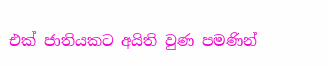එක් ජාතියකට අයිති වුණ පමණින්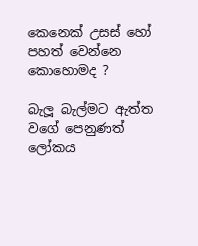කෙනෙක් උසස් හෝ පහත් වෙන්නෙ කොහොමද ?

බැලූ බැල්මට ඇත්ත වගේ පෙනුණත් ලෝකය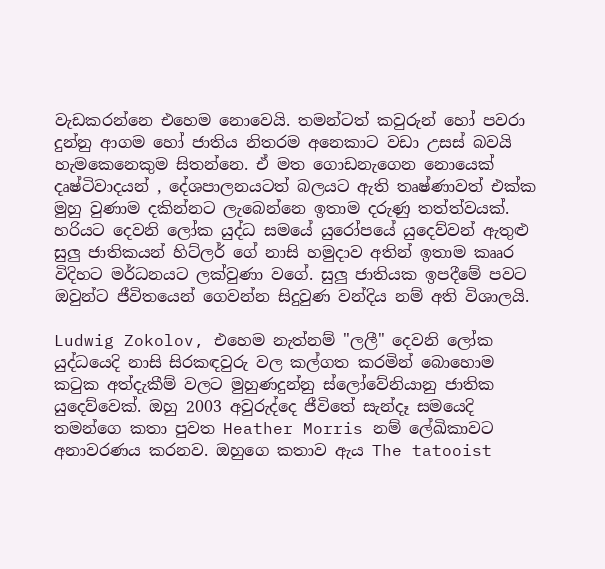වැඩකරන්නෙ එහෙම නොවෙයි. තමන්ටත් කවුරුන් හෝ පවරා දුන්නු ආගම හෝ ජාතිය නිතරම අනෙකාට වඩා උසස් බවයි හැමකෙනෙකුම සිතන්නෙ. ඒ මත ගොඩනැගෙන නොයෙක් දෘෂ්ටිවාදයන් , දේශපාලනයටත් බලයට ඇති තෘෂ්ණාවත් එක්ක මුහු වුණාම දකින්නට ලැබෙන්නෙ ඉතාම දරුණු තත්ත්වයක්. හරියට දෙවනි ලෝක යුද්ධ සමයේ යුරෝපයේ යුදෙව්වන් ඇතුළු සුලු ජාතිකයන් හිට්ලර් ගේ නාසි හමුදාව අතින් ඉතාම කෲර විදිහට මර්ධනයට ලක්වුණා වගේ. සුලු ජාතියක ඉපදීමේ පවට ඔවුන්ට ජීවිතයෙන් ගෙවන්න සිදුවුණ වන්දිය නම් අති විශාලයි.

Ludwig Zokolov, එහෙම නැත්නම් "ලලී" දෙවනි ලෝක යුද්ධයෙදි නාසි සිරකඳවුරු වල කල්ගත කරමින් බොහොම කටුක අත්දැකීම් වලට මුහුණදුන්නු ස්ලෝවේනියානු ජාතික යුදෙව්වෙක්. ඔහු 2003 අවුරුද්දෙ ජීවිතේ සැන්දෑ සමයෙදි තමන්ගෙ කතා පුවත Heather Morris නම් ලේඛිකාවට අනාවරණය කරනව. ඔහුගෙ කතාව ඇය The tatooist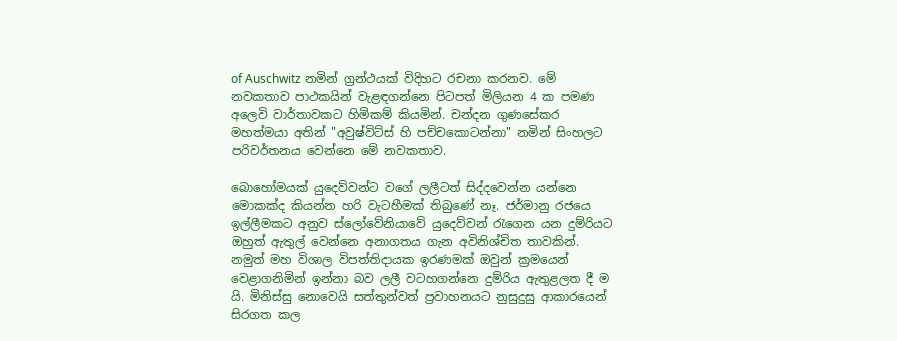of Auschwitz නමින් ග්‍රන්ථයක් විදිහට රචනා කරනව. මේ නවකතාව පාථකයින් වැළඳගන්නෙ පිටපත් මිලියන 4 ක පමණ අලෙවි වාර්තාවකට හිමිකම් කියමින්. චන්දන ගුණසේකර මහත්මයා අතින් "අවුෂ්විට්ස් හි පච්චකොටන්නා" නමින් සිංහලට පරිවර්තනය වෙන්නෙ මේ නවකතාව.

බොහෝමයක් යුදෙව්වන්ට වගේ ලලීටත් සිද්දවෙන්න යන්නෙ මොකක්ද කියන්න හරි වැටහීමක් තිබුණේ නෑ. ජර්මානු රජයෙ ඉල්ලීමකට අනුව ස්ලෝවේනියාවේ යුදෙව්වන් රැගෙන යන දුම්රි‍යට ඔහුත් ඇතුල් වෙන්නෙ අනාගතය ගැන අවිනිශ්චිත තාවකින්. නමුත් මහ විශාල විපත්තිදායක ඉරණමක් ඔවුන් ක්‍රමයෙන් වෙළාගනිමින් ඉන්නා බව ලලී වටහගන්නෙ දුම්රිය ඇතුළලත දී ම යි. මිනිස්සු නොවෙයි සත්තුන්වත් ප්‍රවාහනයට නුසුදුසු ආකාරයෙන් සිරගත කල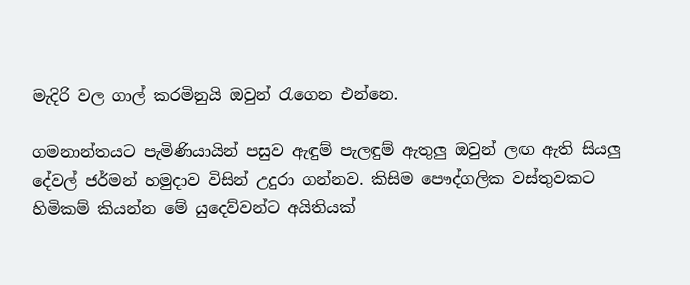මැදිරි වල ගාල් කරමිනුයි ඔවුන් රැගෙන එන්නෙ.

ගමනාන්තයට පැමිණියායින් පසුව ඇඳුම් පැලඳුම් ඇතුලු ඔවුන් ලඟ ඇති සියලු දේවල් ජර්මන් හමුදාව විසින් උදුරා ගන්නව. කිසිම පෞද්ගලික වස්තුවකට හිමිකම් කියන්න මේ යුදෙව්වන්ට අයිතියක්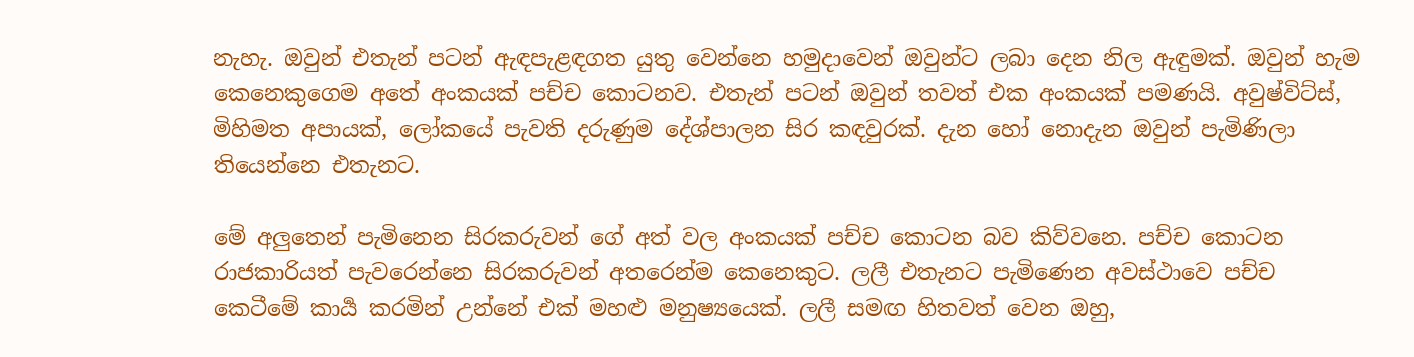නැහැ. ඔවුන් එතැන් පටන් ඇඳපැළඳගත යුතු වෙන්නෙ හමුදාවෙන් ඔවුන්ට ලබා දෙන නිල ඇඳුමක්. ඔවුන් හැම කෙනෙකුගෙම අතේ අංකයක් පච්ච කොටනව. එතැන් පටන් ඔවුන් තවත් එක අංකයක් පමණයි. අවුෂ්විට්ස්, මිහිමත අපායක්, ලෝකයේ පැවති දරුණුම දේශ්පාලන සිර කඳවුරක්. දැන හෝ නොදැන ඔවුන් පැමිණිලා තියෙන්නෙ එතැනට.

මේ අලුතෙන් පැමිනෙන සිරකරුවන් ගේ අත් වල අංකයක් පච්ච කොටන බව කිව්වනෙ. පච්ච කොටන රාජකාරියත් පැවරෙන්නෙ සිරකරුවන් අතරෙන්ම කෙනෙකුට. ලලී එතැනට පැමිණෙන අවස්ථාවෙ පච්ච කෙටීමේ කාර්‍ය කරමින් උන්නේ එක් මහළු මනුෂ්‍යයෙක්. ලලී සමඟ හිතවත් වෙන ඔහු,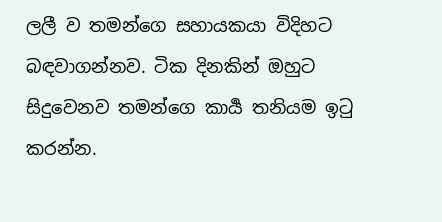ලලී ව තමන්ගෙ සහායකයා විදිහට බඳවාගන්නව. ටික දිනකින් ඔහුට සිදුවෙනව තමන්ගෙ කාර්‍ය තනියම ඉටු කරන්න.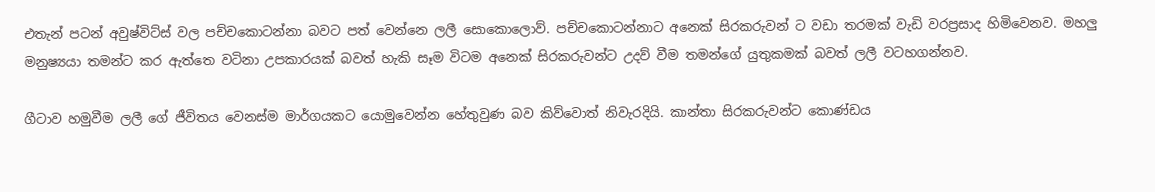එතැන් පටන් අවුෂ්විට්ස් වල පච්චකොටන්නා බවට පත් වෙන්නෙ ලලී සොකොලොව්. පච්චකොටන්නාට අනෙක් සිරකරුවන් ට වඩා තරමක් වැඩි වරප්‍රසාද හිමිවෙනව. මහලු මනුෂ්‍යයා තමන්ට කර ඇත්තෙ වටිනා උපකාරයක් බවත් හැකි සෑම විටම අනෙක් සිරකරුවන්ට උදව් වීම තමන්ගේ යුතුකමක් බවත් ලලී වටහගන්නව.

ගීටාව හමුවීම ලලී ගේ ජීවිතය වෙනස්ම මාර්ගයකට යොමුවෙන්න හේතුවුණ බව කිව්වොත් නිවැරදියි. කාන්තා සිරකරුවන්ට කොණ්ඩය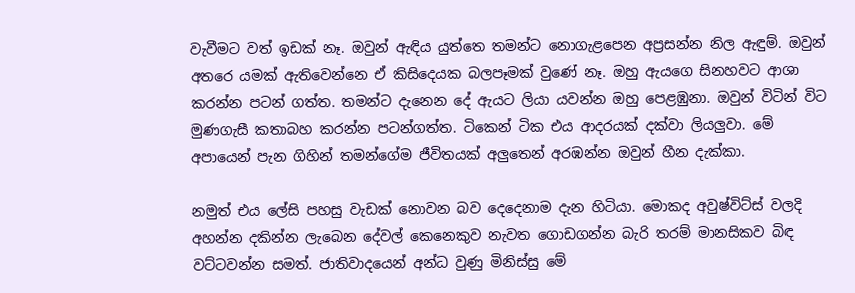වැවීමට වත් ඉඩක් නෑ. ඔවුන් ඇඳිය යුත්තෙ තමන්ට නොගැළපෙන අප්‍රසන්න නිල ඇඳුම්. ඔවුන් අතරෙ යමක් ඇතිවෙන්නෙ ඒ කිසිදෙයක බලපෑමක් වුණේ නෑ. ඔහු ඇයගෙ සිනහවට ආශා කරන්න පටන් ගත්ත. තමන්ට දැනෙන දේ ඇයට ලියා යවන්න ඔහු පෙළඹුනා. ඔවුන් විටින් විට මුණගැසී කතාබහ කරන්න පටන්ගත්ත. ටිකෙන් ටික එය ආදරයක් දක්වා ලියලුවා. මේ අපායෙන් පැන ගිහින් තමන්ගේම ජීවිතයක් අලුතෙන් අරඹන්න ඔවුන් හීන දැක්කා.

නමුත් එය ලේසි පහසු වැඩක් නොවන බව දෙදෙනාම දැන හිටියා. මොකද අවුෂ්විට්ස් වලදි අහන්න දකින්න ලැබෙන දේවල් කෙනෙකුව නැවත ගොඩගන්න බැරි තරම් මානසිකව බිඳ වට්ටවන්න සමත්. ජාතිවාදයෙන් අන්ධ වුණු මිනිස්සු මේ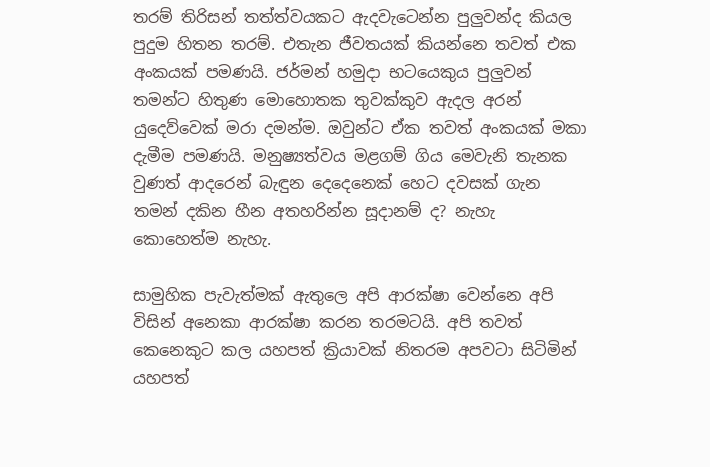තරම් තිරිසන් තත්ත්වයකට ඇදවැටෙන්න පුලුවන්ද කියල පුදුම හිතන තරම්. එතැන ජීවතයක් කියන්නෙ තවත් එක අංකයක් පමණයි. ජර්මන් හමුදා භටයෙකුය පුලුවන් තමන්ට හිතුණ මොහොතක තුවක්කුව ඇදල අරන් යුදෙව්වෙක් මරා දමන්ම. ඔවුන්ට ඒක තවත් අංකයක් මකා දැමීම පමණයි. මනුෂ්‍යත්වය මළගම් ගිය මෙවැනි තැනක වුණත් ආදරෙන් බැඳුන දෙදෙනෙක් හෙට දවසක් ගැන තමන් දකින හීන අතහරින්න සූදානම් ද? නැහැ කොහෙත්ම නැහැ.

සාමුහික පැවැත්මක් ඇතුලෙ අපි ආරක්ෂා වෙන්නෙ අපි විසින් අනෙකා ආරක්ෂා කරන තරමටයි. අපි තවත් කෙනෙකුට කල යහපත් ක්‍රියාවක් නිතරම අපවටා සිටිමින් යහපත්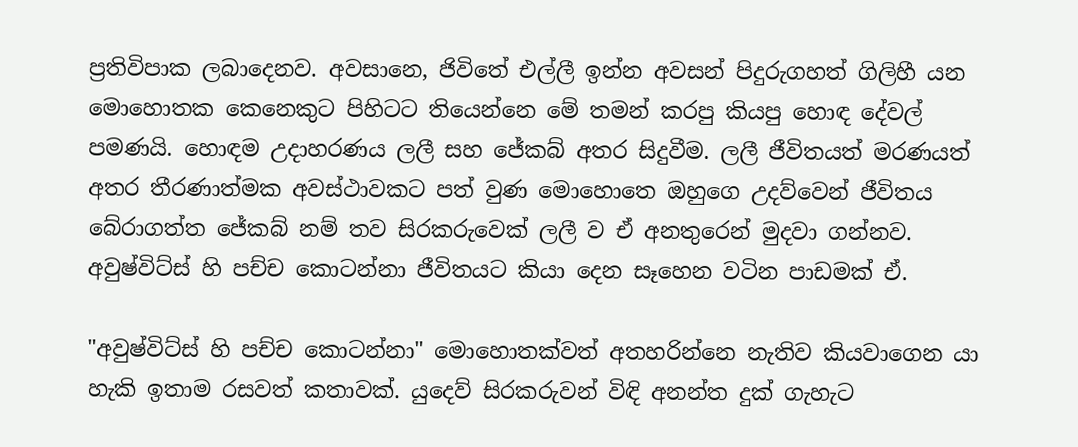ප්‍රතිවිපාක ලබාදෙනව. අවසානෙ, ජිවිතේ එල්ලී ඉන්න අවසන් පිදුරුගහත් ගිලිහී යන මොහොතක කෙනෙකුට පිහිටට තියෙන්නෙ මේ තමන් කරපු කියපු හොඳ දේවල් පමණයි. හොඳම උදාහරණය ලලී සහ ජේකබ් අතර සිදුවීම. ලලී ජීවිතයත් මරණයත් අතර තීරණාත්මක අවස්ථාවකට පත් වුණ මොහොතෙ ඔහුගෙ උදව්වෙන් ජීවිතය බේරාගත්ත ජේකබ් නම් තව සිරකරුවෙක් ලලී ව ඒ අනතුරෙන් මුදවා ගන්නව. අවුෂ්විට්ස් හි පච්ච කොටන්නා ජීවිතයට කියා දෙන සෑහෙන වටින පාඩමක් ඒ.

"අවුෂ්විට්ස් හි පච්ච කොටන්නා" මොහොතක්වත් අතහරින්නෙ නැතිව කියවාගෙන යා හැකි ඉතාම රසවත් කතාවක්. යුදෙව් සිරකරුවන් විඳි අනන්ත දුක් ගැහැට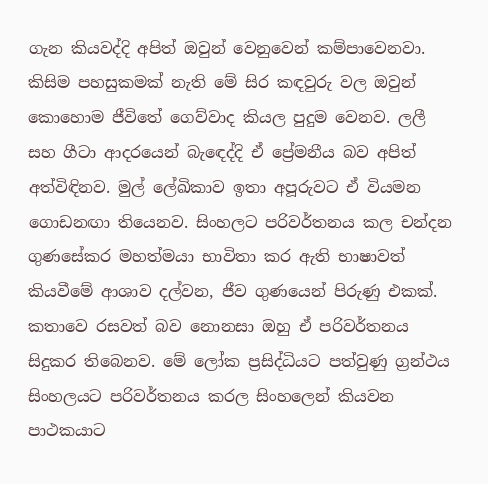ගැන කියවද්දි අපිත් ඔවුන් වෙනුවෙන් කම්පාවෙනවා. කිසිම පහසුකමක් නැති මේ සිර කඳවුරු වල ඔවුන් කොහොම ජීවිතේ ගෙව්වාද කියල පුදුම වෙනව. ලලී සහ ගීටා ආදරයෙන් බැඳෙද්දි ඒ ප්‍රේමනීය බව අපිත් අත්විඳිනව. මුල් ලේඛිකාව ඉතා අපූරුවට ඒ වියමන ගොඩනඟා තියෙනව. සිංහලට පරිවර්තනය කල චන්දන ගුණසේකර මහත්මයා භාවිතා කර ඇති භාෂාවත් කියවීමේ ආශාව දල්වන, ජීව ගුණයෙන් පිරුණු එකක්. කතාවෙ රසවත් බව නොනසා ඔහු ඒ පරිවර්තනය සිදුකර තිබෙනව. මේ ලෝක ප්‍රසිද්ධියට පත්වුණු ග්‍රන්ථය සිංහලයට පරිවර්තනය කරල සිංහලෙන් කියවන පාථකයාට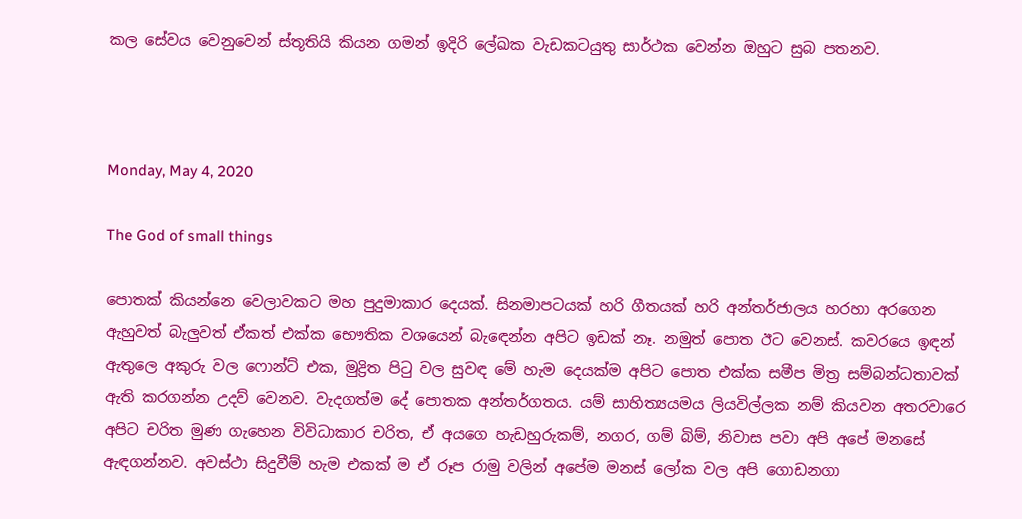කල සේවය වෙනුවෙන් ස්තූතියි කියන ගමන් ඉදිරි ලේඛක වැඩකටයුතු සාර්ථක වෙන්න ඔහුට සුබ පතනව.



Monday, May 4, 2020

The God of small things

පොතක් කියන්නෙ වෙලාවකට මහ පුදුමාකාර දෙයක්. සිනමාපටයක් හරි ගීතයක් හරි අන්තර්ජාලය හරහා අරගෙන ඇහුවත් බැලුවත් ඒකත් එක්ක භෞතික වශයෙන් බැඳෙන්න අපිට ඉඩක් නෑ. නමුත් පොත ඊට වෙනස්. කවරයෙ ඉඳන් ඇතුලෙ අකුරු වල ෆොන්ට් එක, මුද්‍රිත පිටු වල සුවඳ මේ හැම දෙයක්ම අපිට පොත එක්ක සමීප මිත්‍ර සම්බන්ධතාවක් ඇති කරගන්න උදව් වෙනව. වැදගත්ම දේ පොතක අන්තර්ගතය. යම් සාහිත්‍යයමය ලියවිල්ලක නම් කියවන අතරවාරෙ අපිට චරිත මුණ ගැහෙන විවිධාකාර චරිත, ඒ අයගෙ හැඩහුරුකම්, නගර, ගම් බිම්, නිවාස පවා අපි අපේ මනසේ ඇඳගන්නව. අවස්ථා සිදුවීම් හැම එකක් ම ඒ රූප රාමු වලින් අපේම මනස් ලෝක වල අපි ගොඩනගා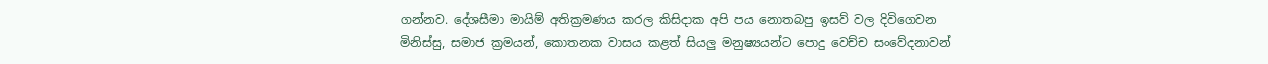ගන්නව. දේශසීමා මායිම් අතික්‍රමණය කරල කිසිදාක අපි පය නොතබපු ඉසව් වල දිවිගෙවන මිනිස්සු, සමාජ ක්‍රමයන්, කොතනක වාසය කළත් සියලු මනුෂ්‍යයන්ට පොදු වෙච්ච සංවේදනාවන්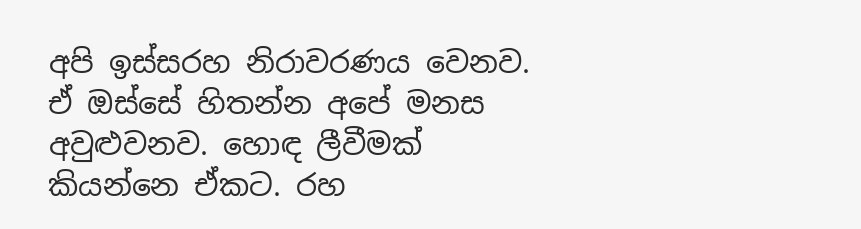අපි ඉස්සරහ නිරාවරණය වෙනව. ඒ ඔස්සේ හිතන්න අපේ මනස අවුළුවනව. හොඳ ලීවීමක් කියන්නෙ ඒකට. රහ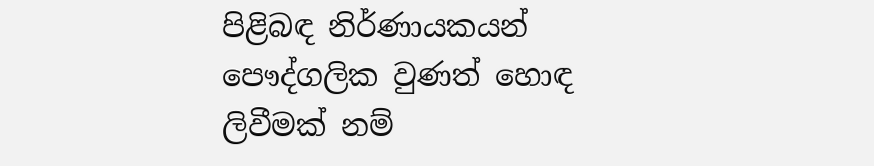පිළිබඳ නිර්ණායකයන් පෞද්ගලික වුණත් හොඳ ලිවීමක් නම්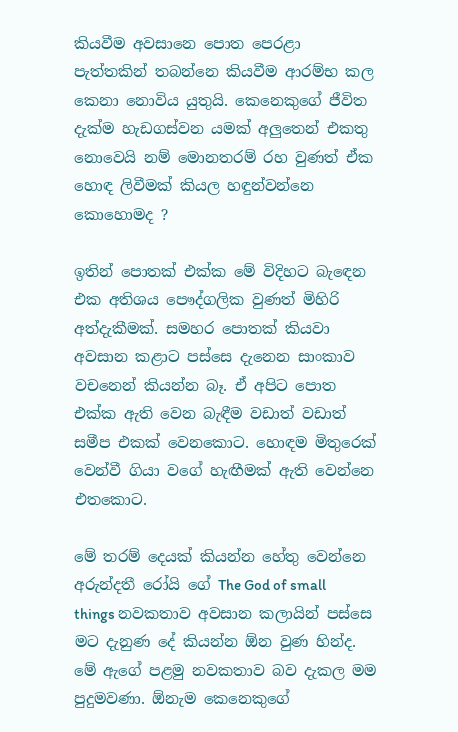කියවීම අවසානෙ පොත පෙරළා පැත්තකින් තබන්නෙ කියවීම ආරම්භ කල කෙනා නොවිය යුතුයි. කෙනෙකුගේ ජීවිත දැක්ම හැඩගස්වන යමක් අලුතෙන් එකතු නොවෙයි නම් මොනතරම් රහ වුණත් ඒක හොඳ ලිවීමක් කියල හඳුන්වන්නෙ කොහොමද ?

ඉතින් පොතක් එක්ක මේ විදිහට බැඳෙන එක අතිශය පෞද්ගලික වුණත් මිහිරි අත්දැකීමක්. සමහර පොතක් කියවා අවසාන කළාට පස්සෙ දැනෙන සාංකාව වචනෙන් කියන්න බෑ. ඒ අපිට පොත එක්ක ඇති වෙන බැඳීම වඩාත් වඩාත් සමීප එකක් වෙනකොට. හොඳම මිතුරෙක් වෙන්වී ගියා වගේ හැඟීමක් ඇති වෙන්නෙ එතකොට.

මේ තරම් දෙයක් කියන්න හේතු වෙන්නෙ අරුන්දතී රෝයි ගේ The God of small things නවකතාව අවසාන කලායින් පස්සෙ මට දැනුණ දේ කියන්න ඕන වුණ හින්ද. මේ ඇගේ පළමු නවකතාව බව දැකල මම පුදුමවණා. ඕනැම කෙනෙකුගේ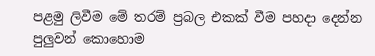පළමු ලිවීම මේ තරම් ප්‍රබල එකක් වීම පහදා දෙන්න පුලුවන් කොහොම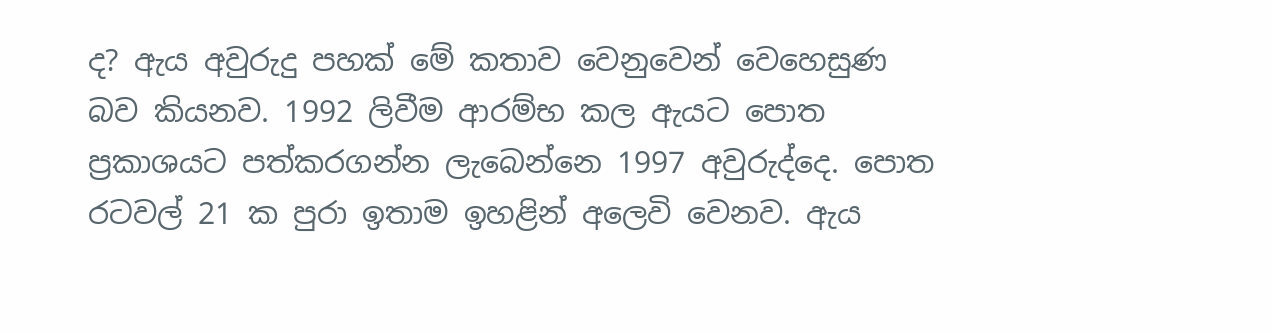ද? ඇය අවුරුදු පහක් මේ කතාව වෙනුවෙන් වෙහෙසුණ බව කියනව. 1992 ලිවීම ආරම්භ කල ඇයට පොත ප්‍රකාශයට පත්කරගන්න ලැබෙන්නෙ 1997 අවුරුද්දෙ. පොත රටවල් 21 ක පුරා ඉතාම ඉහළින් අලෙවි වෙනව. ඇය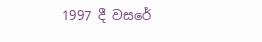1997 දී වසරේ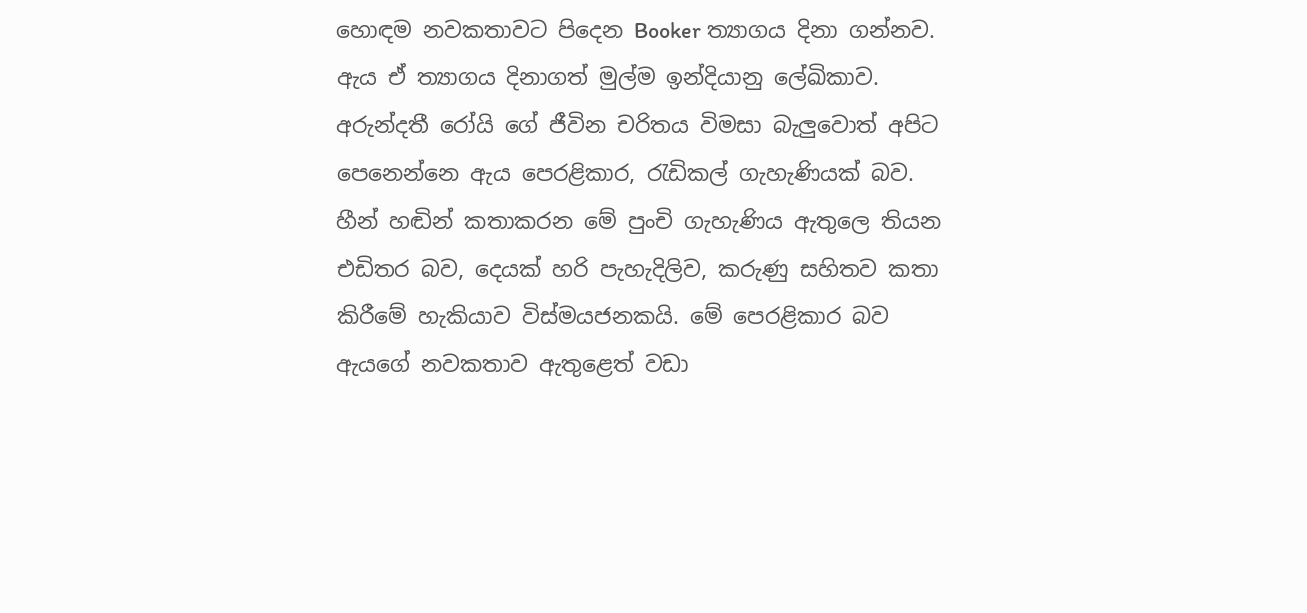හොඳම නවකතාවට පිදෙන Booker ත්‍යාගය දිනා ගන්නව. ඇය ඒ ත්‍යාගය දිනාගත් මුල්ම ඉන්දියානු ලේඛිකාව. අරුන්දතී රෝයි ගේ ජීවින චරිතය විමසා බැලුවොත් අපිට පෙනෙන්නෙ ඇය පෙරළිකාර, රැඩිකල් ගැහැණියක් බව. හීන් හඬින් කතාකරන මේ පුංචි ගැහැණිය ඇතුලෙ තියන එඩිතර බව, දෙයක් හරි පැහැදිලිව, කරුණු සහිතව කතා කිරීමේ හැකියාව විස්මයජනකයි. මේ පෙරළිකාර බව ඇයගේ නවකතාව ඇතුළෙත් වඩා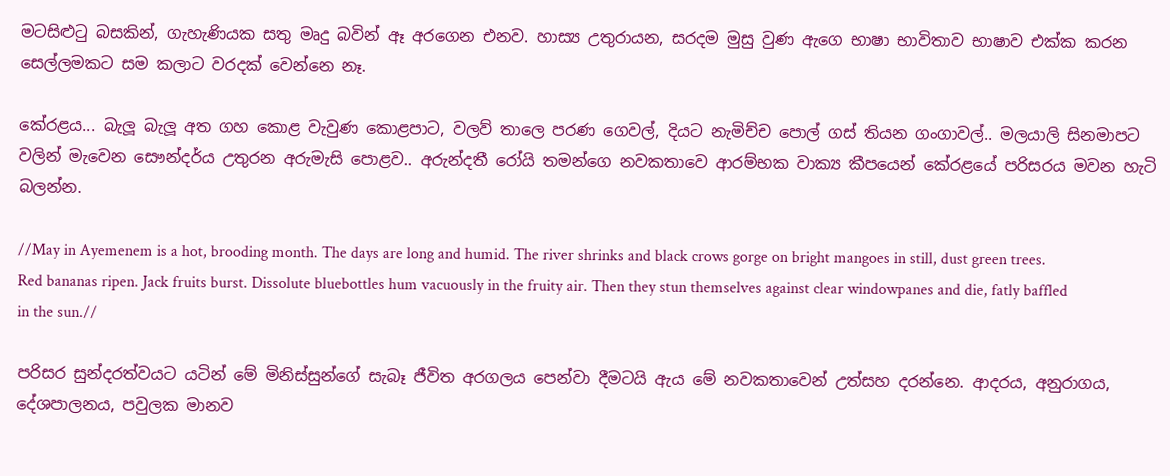මටසිළුටු බසකින්, ගැහැණියක සතු මෘදු බවින් ඈ අරගෙන එනව. හාස්‍ය උතුරායන, සරදම මුසු වුණ ඇගෙ භාෂා භාවිතාව භාෂාව එක්ක කරන සෙල්ලමකට සම කලාට වරදක් වෙන්නෙ නෑ.

කේරළය... බැලූ බැලූ අත ගහ කොළ වැවුණ කොළපාට, වලව් තාලෙ පරණ ගෙවල්, දියට නැමිච්ච පොල් ගස් තියන ගංගාවල්.. මලයාලි සිනමාපට වලින් මැවෙන සෞන්දර්ය උතුරන අරුමැසි පොළව.. අරුන්දතී රෝයි තමන්ගෙ නවකතාවෙ ආරම්භක වාක්‍ය කීපයෙන් කේරළයේ පරිසරය මවන හැටි බලන්න.

//May in Ayemenem is a hot, brooding month. The days are long and humid. The river shrinks and black crows gorge on bright mangoes in still, dust green trees. Red bananas ripen. Jack fruits burst. Dissolute bluebottles hum vacuously in the fruity air. Then they stun themselves against clear windowpanes and die, fatly baffled in the sun.//

පරිසර සුන්දරත්වයට යටින් මේ මිනිස්සුන්ගේ සැබෑ ජීවිත අරගලය පෙන්වා දීමටයි ඇය මේ නවකතාවෙන් උත්සහ දරන්නෙ. ආදරය, අනුරාගය, දේශපාලනය, පවුලක මානව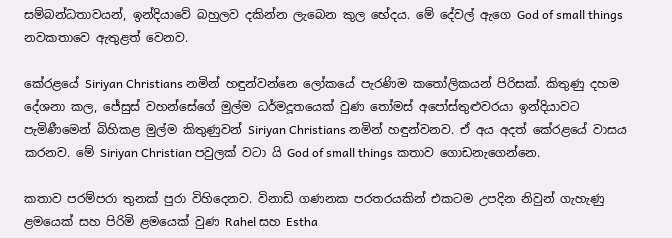සම්බන්ධතාවයන්, ඉන්දියාවේ බහුලව දකින්න ලැබෙන කුල භේදය. මේ දේවල් ඇගෙ God of small things නවකතාවෙ ඇතුළත් වෙනව.

කේරළයේ Siriyan Christians නමින් හඳුන්වන්නෙ ලෝකයේ පැරණිම කතෝලිකයන් පිරිසක්. කිතුණු දහම දේශනා කල, ජේසුස් වහන්සේගේ මුල්ම ධර්මදූතයෙක් වුණ තෝමස් අපෝස්තුළුවරයා ඉන්දියාවට පැමිණීමෙන් බිහිකළ මුල්ම කිතුණුවන් Siriyan Christians නමින් හඳුන්වනව. ඒ අය අදත් කේරළයේ වාසය කරනව. මේ Siriyan Christian පවුලක් වටා යි God of small things කතාව ගොඩනැගෙන්නෙ.

කතාව පරම්පරා තුනක් පුරා විහිදෙනව. විනාඩි ගණනක පරතරයකින් එකටම උපදින නිවුන් ගැහැණු ළමයෙක් සහ පිරිමි ළමයෙක් වුණ Rahel සහ Estha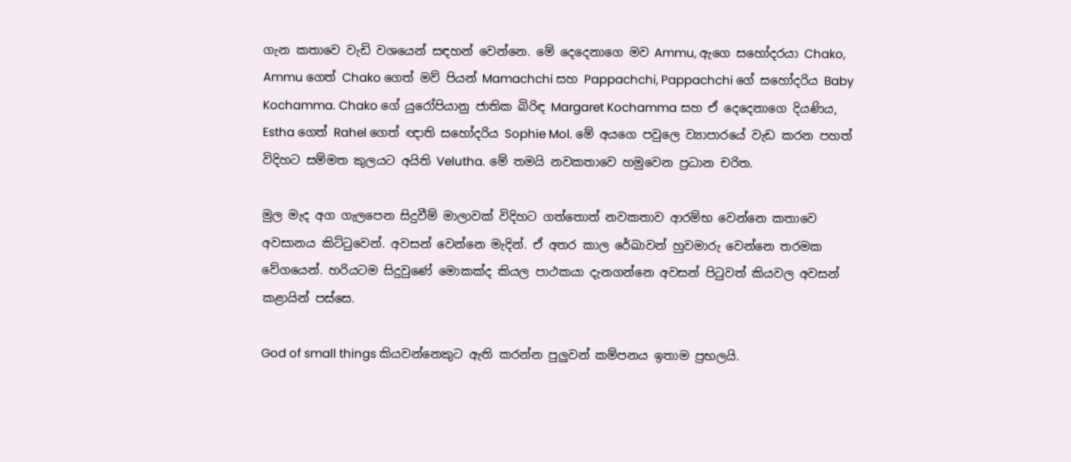ගැන කතාවෙ වැඩි වශයෙන් සඳහන් වෙන්නෙ. මේ දෙදෙනාගෙ මව Ammu, ඇගෙ සහෝදරයා Chako, Ammu ගෙත් Chako ගෙත් මව් පියන් Mamachchi සහ Pappachchi, Pappachchi ගේ සහෝදරිය Baby Kochamma. Chako ගේ යුරෝපියානු ජාතික බිරිඳ Margaret Kochamma සහ ඒ දෙදෙනාගෙ දියණිය, Estha ගෙත් Rahel ගෙත් ඥාති සහෝදරිය Sophie Mol. මේ අයගෙ පවුලෙ ව්‍යාපාරයේ වැඩ කරන පහත් විදිහට සම්මත කුලයට අයිති Velutha. මේ තමයි නවකතාවෙ හමුවෙන ප්‍රධාන චරිත.

මුල මැද අග ගැලපෙන සිදුවීම් මාලාවක් විදිහට ගත්තොත් නවකතාව ආරම්භ වෙන්නෙ කතාවෙ අවසානය කිට්ටුවෙන්. අවසන් වෙන්නෙ මැදින්. ඒ අතර කාල රේඛාවන් හුවමාරු වෙන්නෙ තරමක වේගයෙන්. හරියටම සිදුවුණේ මොකක්ද කියල පාථකයා දැනගන්නෙ අවසන් පිටුවත් කියවල අවසන් කළායින් පස්සෙ.

God of small things කියවන්නෙකුට ඇති කරන්න පුලුවන් කම්පනය ඉතාම ප්‍රභලයි.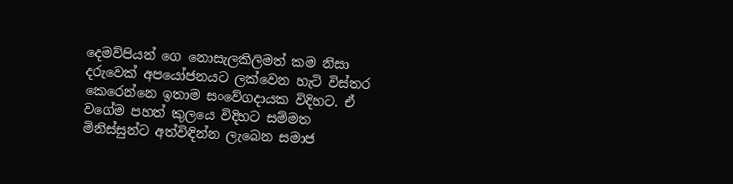දෙමව්පියන් ගෙ නොසැලකිලිමත් කම නිසා දරුවෙක් අපයෝජනයට ලක්වෙන හැටි විස්තර කෙරෙන්නෙ ඉතාම සංවේගදායක විදිහට. ඒ වගේම පහත් කුලයෙ විදිහට සම්මත මිනිස්සුන්ට අත්විඳින්න ලැබෙන සමාජ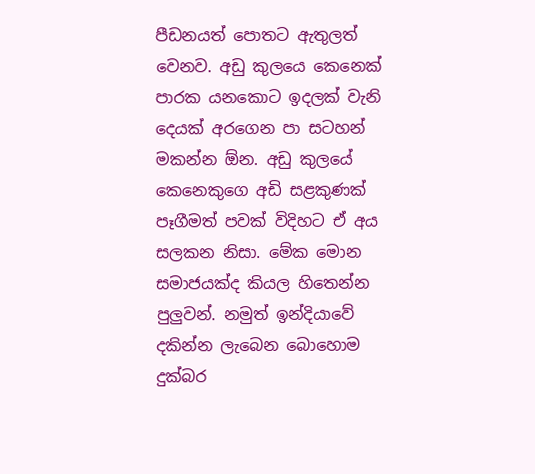පීඩනයත් පොතට ඇතුලත් වෙනව. අඩු කුලයෙ කෙනෙක් පාරක යනකොට ඉදලක් වැනි දෙයක් අරගෙන පා සටහන් මකන්න ඕන. අඩු කුලයේ කෙනෙකුගෙ අඩි සළකුණක් පෑගීමත් පවක් විදිහට ඒ අය සලකන නිසා. මේක මොන සමාජයක්ද කියල හිතෙන්න පුලුවන්. නමුත් ඉන්දියාවේ දකින්න ලැබෙන බොහොම දුක්බර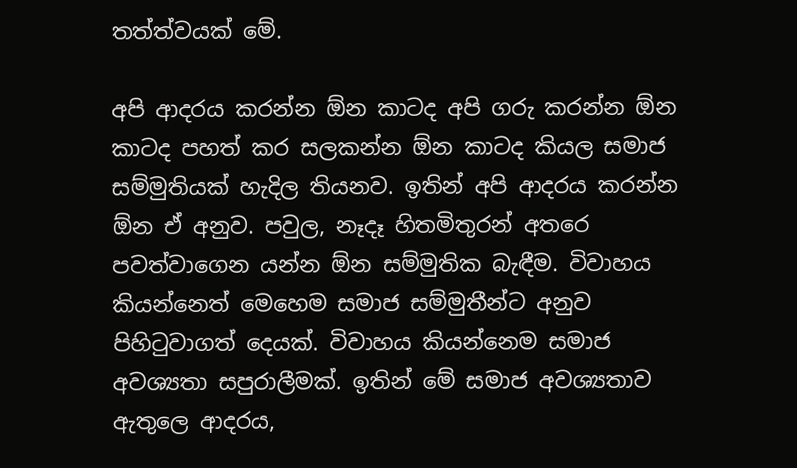තත්ත්වයක් මේ.

අපි ආදරය කරන්න ඕන කාටද අපි ගරු කරන්න ඕන කාටද පහත් කර සලකන්න ඕන කාටද කියල සමාජ සම්මුතියක් හැදිල තියනව. ඉතින් අපි ආදරය කරන්න ඕන ඒ අනුව. පවුල, නෑදෑ හිතමිතුරන් අතරෙ පවත්වාගෙන යන්න ඕන සම්මුතික බැඳීම. විවාහය කියන්නෙත් මෙහෙම සමාජ සම්මුතීන්ට අනුව පිහිටුවාගත් දෙයක්. විවාහය කියන්නෙම සමාජ අවශ්‍යතා සපුරාලීමක්. ඉතින් මේ සමාජ අවශ්‍යතාව ඇතුලෙ ආදරය,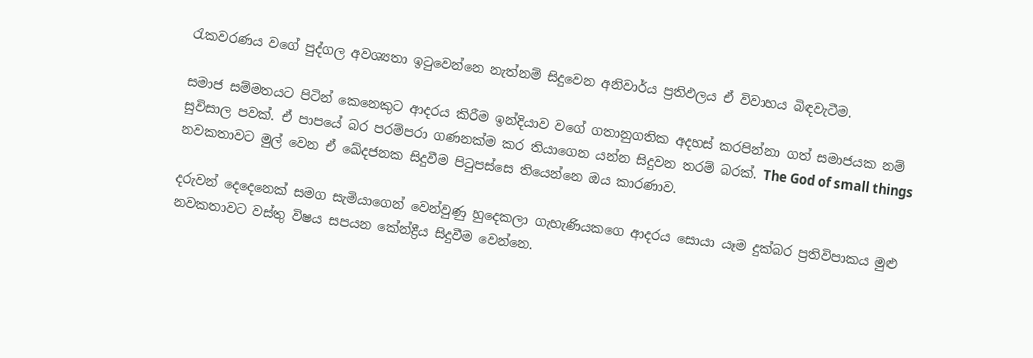රැකවරණය වගේ පුද්ගල අවශ්‍යතා ඉටුවෙන්නෙ නැත්නම් සිදුවෙන අනිවාර්ය ප්‍රතිඵලය ඒ විවාහය බිඳවැටීම.

සමාජ සම්මතයට පිටින් කෙනෙකුට ආදරය කිරීම ඉන්දියාව වගේ ගතානුගතික අදහස් කරපින්නා ගත් සමාජයක නම් සුවිසාල පවක්. ඒ පාපයේ බර පරම්පරා ගණනක්ම කර තියාගෙන යන්න සිදුවන තරම් බරක්. The God of small things නවකතාවට මුල් වෙන ඒ ඛේදජනක සිදුවීම පිටුපස්සෙ තියෙන්නෙ ඔය කාරණාව.

දරුවන් දෙදෙනෙක් සමග සැමියාගෙන් වෙන්වුණු හුදෙකලා ගැහැණියකගෙ ආදරය සොයා යෑම දුක්බර ප්‍රතිවිපාකය මුළු නවකතාවට වස්තු විෂය සපයන කේන්ද්‍රීය සිදුවීම වෙන්නෙ.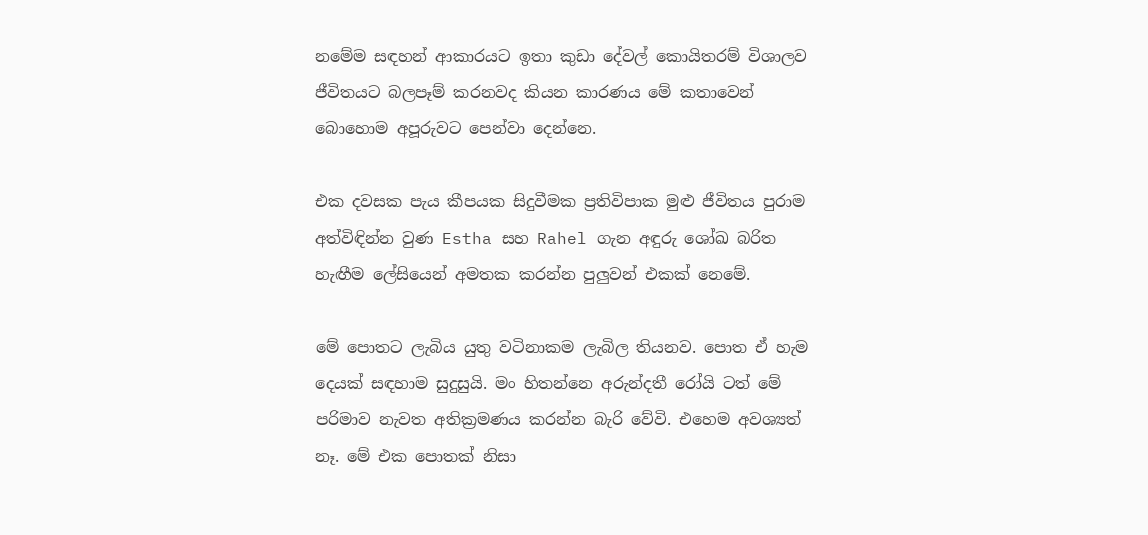නමේම සඳහන් ආකාරයට ඉතා කුඩා දේවල් කොයිතරම් විශාලව ජීවිතයට බලපෑම් කරනවද කියන කාරණය මේ කතාවෙන් බොහොම අපූරුවට පෙන්වා දෙන්නෙ.

එක දවසක පැය කීපයක සිදුවීමක ප්‍රතිවිපාක මුළු ජීවිතය පුරාම අත්විඳින්න වුණ Estha සහ Rahel ගැන අඳුරු ශෝඛ බරිත හැඟීම ලේසියෙන් අමතක කරන්න පුලුවන් එකක් නෙමේ.

මේ පොතට ලැබිය යුතු වටිනාකම ලැබිල තියනව. පොත ඒ හැම දෙයක් සඳහාම සුදුසුයි. මං හිතන්නෙ අරුන්දතී රෝයි ටත් මේ පරිමාව නැවත අතික්‍රමණය කරන්න බැරි වේවි. එහෙම අවශ්‍යත් නෑ. මේ එක පොතක් නිසා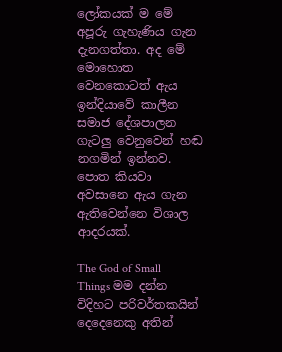ලෝකයක් ම මේ අපූරු ගැහැණිය ගැන දැනගත්තා. අද මේ මොහොත වෙනකොටත් ඇය ඉන්දියාවේ කාලීන සමාජ දේශපාලන ගැටලු වෙනුවෙන් හඬ නගමින් ඉන්නව. පොත කියවා අවසානෙ ඇය ගැන ඇතිවෙන්නෙ විශාල ආදරයක්.

The God of Small Things මම දන්න විදිහට පරිවර්තකයින් දෙදෙනෙකු අතින්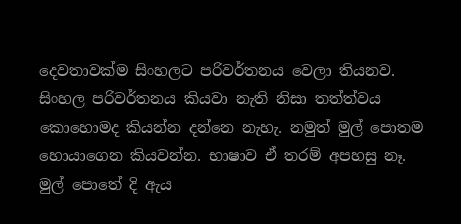දෙවතාවක්ම සිංහලට පරිවර්තනය වෙලා තියනව. සිංහල පරිවර්තනය කියවා නැති නිසා තත්ත්වය කොහොමද කියන්න දන්නෙ නැහැ. නමුත් මුල් පොතම හොයාගෙන කියවන්න. භාෂාව ඒ තරම් අපහසු නෑ. මුල් පොතේ දි ඇය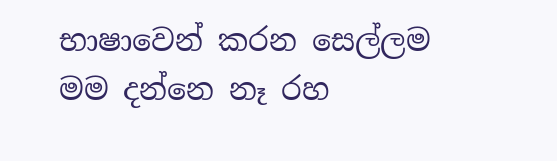භාෂාවෙන් කරන සෙල්ලම මම දන්නෙ නෑ රහ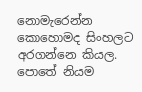නොමැරෙන්න කොහොමද සිංහලට අරගන්නෙ කියල. පොතේ නියම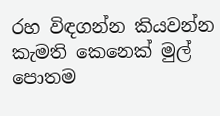රහ විඳගන්න කියවන්න කැමති කෙනෙක් මුල් පොතම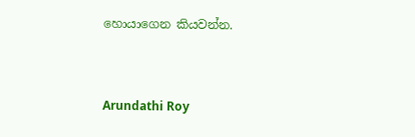හොයාගෙන කියවන්න.



Arundathi Roy